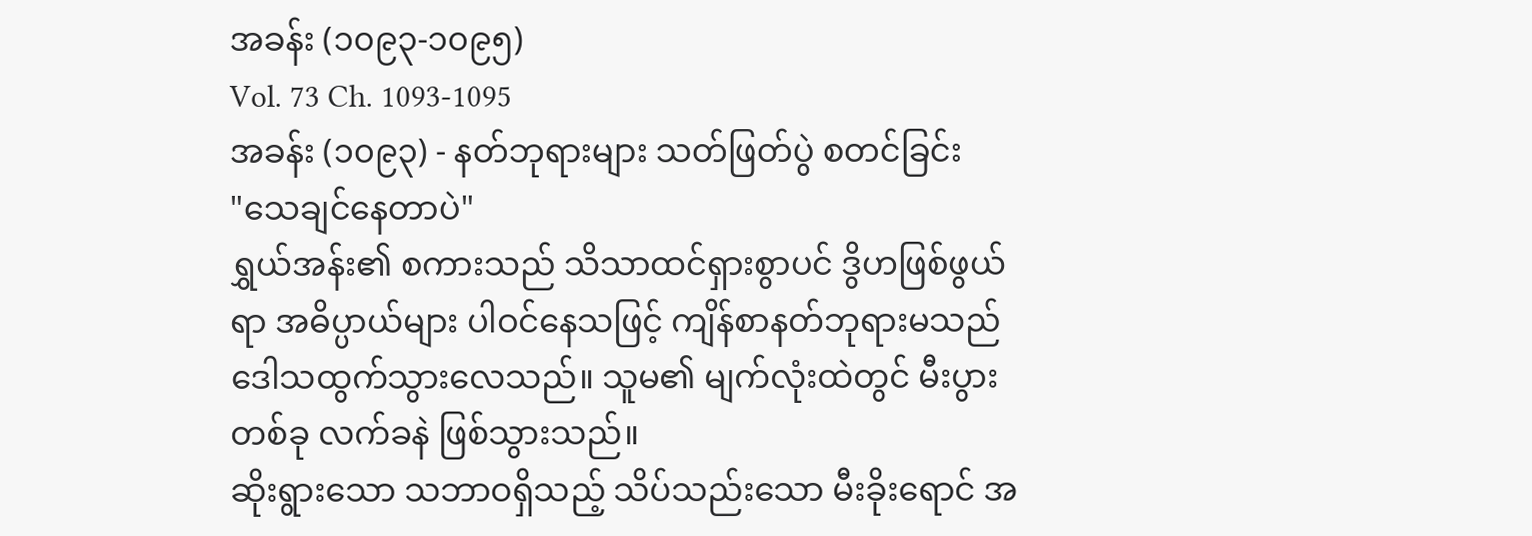အခန်း (၁၀၉၃-၁၀၉၅)
Vol. 73 Ch. 1093-1095
အခန်း (၁၀၉၃) - နတ်ဘုရားများ သတ်ဖြတ်ပွဲ စတင်ခြင်း
"သေချင်နေတာပဲ"
ရွှယ်အန်း၏ စကားသည် သိသာထင်ရှားစွာပင် ဒွိဟဖြစ်ဖွယ်ရာ အဓိပ္ပာယ်များ ပါဝင်နေသဖြင့် ကျိန်စာနတ်ဘုရားမသည် ဒေါသထွက်သွားလေသည်။ သူမ၏ မျက်လုံးထဲတွင် မီးပွားတစ်ခု လက်ခနဲ ဖြစ်သွားသည်။
ဆိုးရွားသော သဘာဝရှိသည့် သိပ်သည်းသော မီးခိုးရောင် အ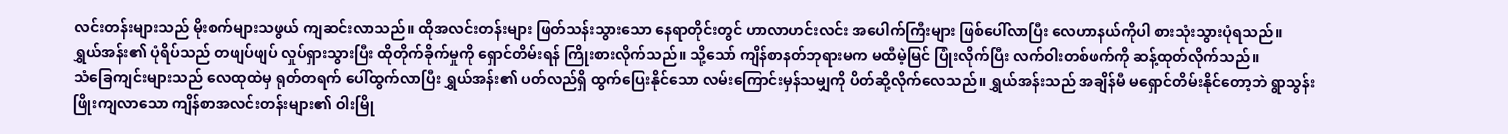လင်းတန်းများသည် မိုးစက်များသဖွယ် ကျဆင်းလာသည်။ ထိုအလင်းတန်းများ ဖြတ်သန်းသွားသော နေရာတိုင်းတွင် ဟာလာဟင်းလင်း အပေါက်ကြီးများ ဖြစ်ပေါ်လာပြီး လေဟာနယ်ကိုပါ စားသုံးသွားပုံရသည်။
ရွှယ်အန်း၏ ပုံရိပ်သည် တဖျပ်ဖျပ် လှုပ်ရှားသွားပြီး ထိုတိုက်ခိုက်မှုကို ရှောင်တိမ်းရန် ကြိုးစားလိုက်သည်။ သို့သော် ကျိန်စာနတ်ဘုရားမက မထီမဲ့မြင် ပြုံးလိုက်ပြီး လက်ဝါးတစ်ဖက်ကို ဆန့်ထုတ်လိုက်သည်။
သံခြေကျင်းများသည် လေထုထဲမှ ရုတ်တရက် ပေါ်ထွက်လာပြီး ရွှယ်အန်း၏ ပတ်လည်ရှိ ထွက်ပြေးနိုင်သော လမ်းကြောင်းမှန်သမျှကို ပိတ်ဆို့လိုက်လေသည်။ ရွှယ်အန်းသည် အချိန်မီ မရှောင်တိမ်းနိုင်တော့ဘဲ ရွာသွန်းဖြိုးကျလာသော ကျိန်စာအလင်းတန်းများ၏ ဝါးမြို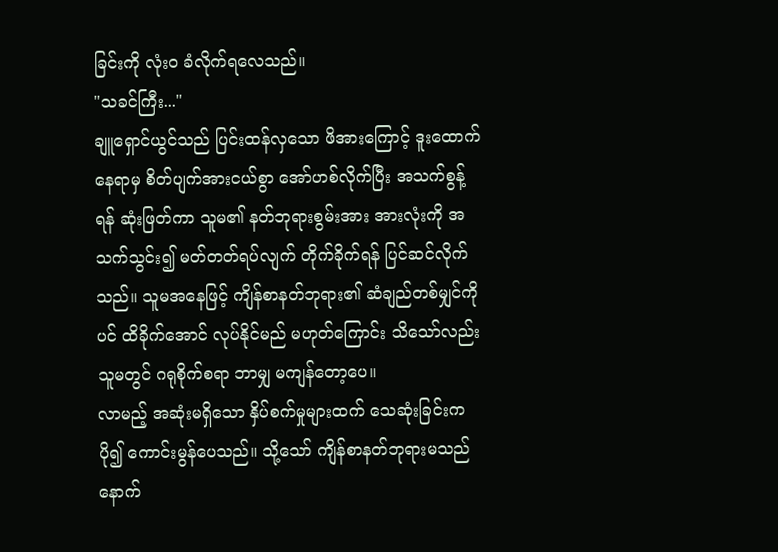ခြင်းကို လုံးဝ ခံလိုက်ရလေသည်။
"သခင်ကြီး..."
ချူရှောင်ယွင်သည် ပြင်းထန်လှသော ဖိအားကြောင့် ဒူးထောက်နေရာမှ စိတ်ပျက်အားငယ်စွာ အော်ဟစ်လိုက်ပြီး အသက်စွန့်ရန် ဆုံးဖြတ်ကာ သူမ၏ နတ်ဘုရားစွမ်းအား အားလုံးကို အသက်သွင်း၍ မတ်တတ်ရပ်လျက် တိုက်ခိုက်ရန် ပြင်ဆင်လိုက်သည်။ သူမအနေဖြင့် ကျိန်စာနတ်ဘုရား၏ ဆံချည်တစ်မျှင်ကိုပင် ထိခိုက်အောင် လုပ်နိုင်မည် မဟုတ်ကြောင်း သိသော်လည်း သူမတွင် ဂရုစိုက်စရာ ဘာမျှ မကျန်တော့ပေ။
လာမည့် အဆုံးမရှိသော နှိပ်စက်မှုများထက် သေဆုံးခြင်းက ပို၍ ကောင်းမွန်ပေသည်။ သို့သော် ကျိန်စာနတ်ဘုရားမသည် နောက်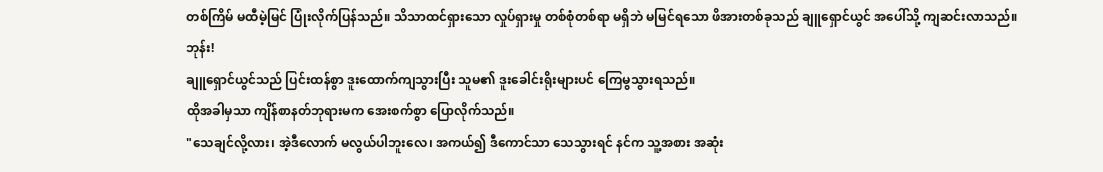တစ်ကြိမ် မထီမဲ့မြင် ပြုံးလိုက်ပြန်သည်။ သိသာထင်ရှားသော လှုပ်ရှားမှု တစ်စုံတစ်ရာ မရှိဘဲ မမြင်ရသော ဖိအားတစ်ခုသည် ချူရှောင်ယွင် အပေါ်သို့ ကျဆင်းလာသည်။
ဘုန်း!
ချူရှောင်ယွင်သည် ပြင်းထန်စွာ ဒူးထောက်ကျသွားပြီး သူမ၏ ဒူးခေါင်းရိုးများပင် ကြေမွသွားရသည်။
ထိုအခါမှသာ ကျိန်စာနတ်ဘုရားမက အေးစက်စွာ ပြောလိုက်သည်။
"သေချင်လို့လား၊ အဲ့ဒီလောက် မလွယ်ပါဘူးလေ၊ အကယ်၍ ဒီကောင်သာ သေသွားရင် နင်က သူ့အစား အဆုံး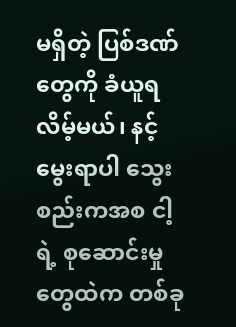မရှိတဲ့ ပြစ်ဒဏ်တွေကို ခံယူရလိမ့်မယ်၊ နင့် မွေးရာပါ သွေးစည်းကအစ ငါ့ရဲ့ စုဆောင်းမှုတွေထဲက တစ်ခု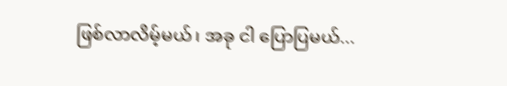ဖြစ်လာလိမ့်မယ်၊ အခု ငါ ပြောပြမယ်...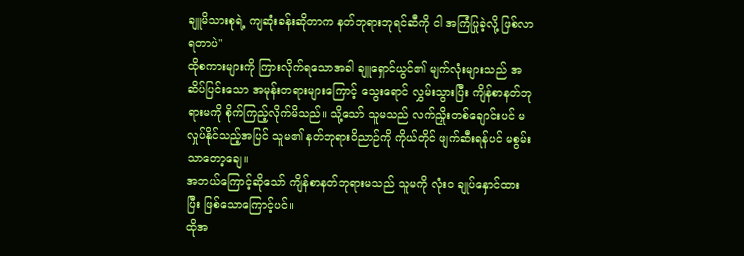ချူမိသားစုရဲ့ ကျဆုံးခန်းဆိုတာက နတ်ဘုရားဘုရင်ဆီကို ငါ အကြံပြုခဲ့လို့ ဖြစ်လာရတာပဲ"
ထိုစကားများကို ကြားလိုက်ရသောအခါ ချူရှောင်ယွင်၏ မျက်လုံးများသည် အဆိပ်ပြင်းသော အမုန်းတရားများကြောင့် သွေးရောင် လွှမ်းသွားပြီး ကျိန်စာနတ်ဘုရားမကို စိုက်ကြည့်လိုက်မိသည်။ သို့သော် သူမသည် လက်ညှိုးတစ်ချောင်းပင် မလှုပ်နိုင်သည့်အပြင် သူမ၏ နတ်ဘုရားဝိညာဉ်ကို ကိုယ်တိုင် ဖျက်ဆီးရန်ပင် မစွမ်းသာတော့ချေ။
အဘယ်ကြောင့်ဆိုသော် ကျိန်စာနတ်ဘုရားမသည် သူမကို လုံးဝ ချုပ်နှောင်ထားပြီး ဖြစ်သောကြောင့်ပင်။
ထိုအ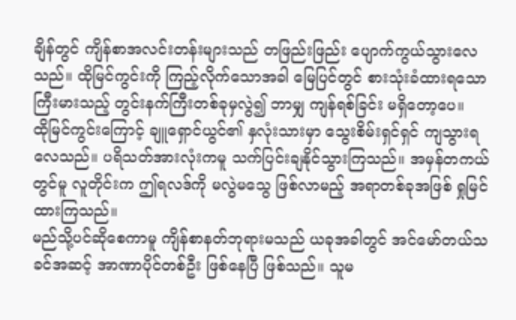ချိန်တွင် ကျိန်စာအလင်းတန်းများသည် တဖြည်းဖြည်း ပျောက်ကွယ်သွားလေသည်။ ထိုမြင်ကွင်းကို ကြည့်လိုက်သောအခါ မြေပြင်တွင် စားသုံးခံထားရသော ကြီးမားသည့် တွင်းနက်ကြီးတစ်ခုမှလွဲ၍ ဘာမျှ ကျန်ရစ်ခြင်း မရှိတော့ပေ။
ထိုမြင်ကွင်းကြောင့် ချူရှောင်ယွင်၏ နှလုံးသားမှာ သွေးစိမ်းရှင်ရှင် ကျသွားရလေသည်။ ပရိသတ်အားလုံးကမူ သက်ပြင်းချနိုင်သွားကြသည်။ အမှန်တကယ်တွင်မူ လူတိုင်းက ဤရလဒ်ကို မလွဲမသွေ ဖြစ်လာမည့် အရာတစ်ခုအဖြစ် ရှုမြင်ထားကြသည်။
မည်သို့ပင်ဆိုစေကာမူ ကျိန်စာနတ်ဘုရားမသည် ယခုအခါတွင် အင်မော်တယ်သခင်အဆင့် အာဏာပိုင်တစ်ဦး ဖြစ်နေပြီ ဖြစ်သည်။ သူမ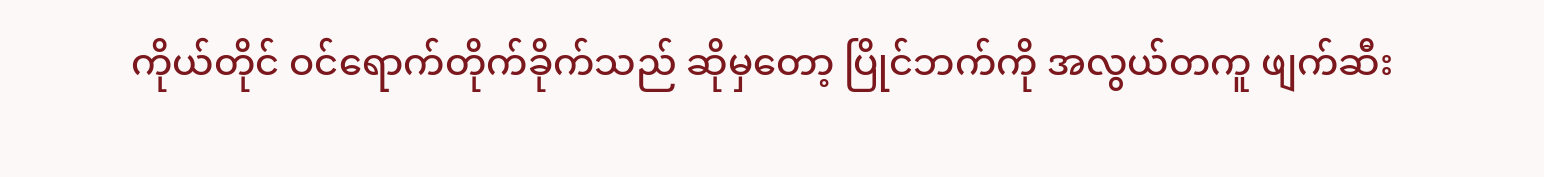ကိုယ်တိုင် ဝင်ရောက်တိုက်ခိုက်သည် ဆိုမှတော့ ပြိုင်ဘက်ကို အလွယ်တကူ ဖျက်ဆီး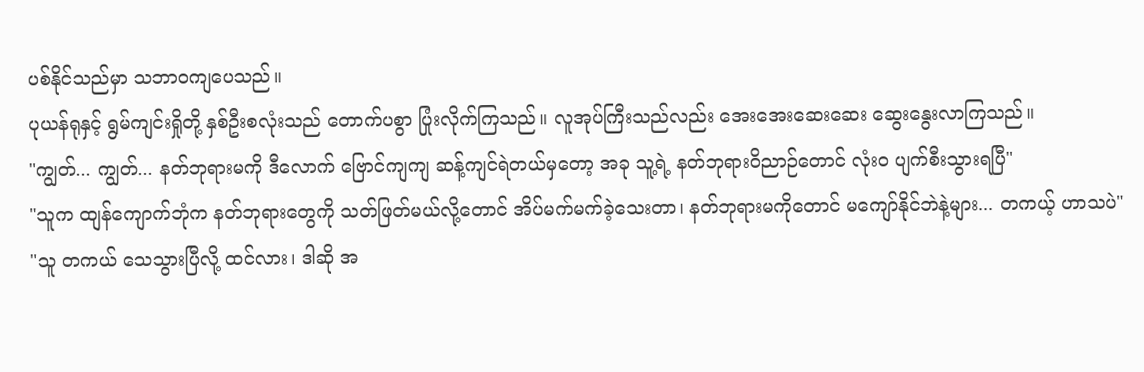ပစ်နိုင်သည်မှာ သဘာဝကျပေသည်။
ပုယန်ရုနှင့် ရွမ်ကျင်းရှိုတို့ နှစ်ဦးစလုံးသည် တောက်ပစွာ ပြုံးလိုက်ကြသည်။ လူအုပ်ကြီးသည်လည်း အေးအေးဆေးဆေး ဆွေးနွေးလာကြသည်။
"ကျွတ်... ကျွတ်... နတ်ဘုရားမကို ဒီလောက် ဗြောင်ကျကျ ဆန့်ကျင်ရဲတယ်မှတော့ အခု သူ့ရဲ့ နတ်ဘုရားဝိညာဉ်တောင် လုံးဝ ပျက်စီးသွားရပြီ"
"သူက ထျန်ကျောက်ဘုံက နတ်ဘုရားတွေကို သတ်ဖြတ်မယ်လို့တောင် အိပ်မက်မက်ခဲ့သေးတာ၊ နတ်ဘုရားမကိုတောင် မကျော်နိုင်ဘဲနဲ့များ... တကယ့် ဟာသပဲ"
"သူ တကယ် သေသွားပြီလို့ ထင်လား၊ ဒါဆို အ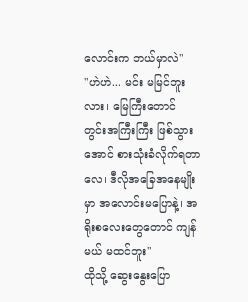လောင်းက ဘယ်မှာလဲ"
"ဟဲဟဲ... မင်း မမြင်ဘူးလား၊ မြေကြီးတောင် တွင်းအကြီးကြီး ဖြစ်သွားအောင် စားသုံးခံလိုက်ရတာလေ၊ ဒီလိုအခြေအနေမျိုးမှာ အလောင်းမပြောနဲ့၊ အရိုးစလေးတွေတောင် ကျန်မယ် မထင်ဘူး"
ထိုသို့ ဆွေးနွေးပြော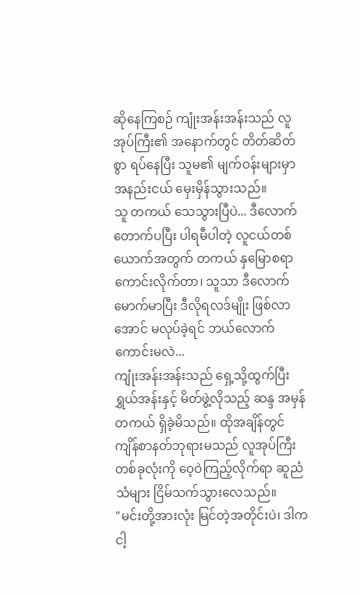ဆိုနေကြစဉ် ကျုံးအန်းအန်းသည် လူအုပ်ကြီး၏ အနောက်တွင် တိတ်ဆိတ်စွာ ရပ်နေပြီး သူမ၏ မျက်ဝန်းများမှာ အနည်းငယ် မှေးမှိန်သွားသည်။
သူ တကယ် သေသွားပြီပဲ... ဒီလောက် တောက်ပပြီး ပါရမီပါတဲ့ လူငယ်တစ်ယောက်အတွက် တကယ် နှမြောစရာကောင်းလိုက်တာ၊ သူသာ ဒီလောက် မောက်မာပြီး ဒီလိုရလဒ်မျိုး ဖြစ်လာအောင် မလုပ်ခဲ့ရင် ဘယ်လောက်ကောင်းမလဲ...
ကျုံးအန်းအန်းသည် ရှေ့သို့ထွက်ပြီး ရွှယ်အန်းနှင့် မိတ်ဖွဲ့လိုသည့် ဆန္ဒ အမှန်တကယ် ရှိခဲ့မိသည်။ ထိုအချိန်တွင် ကျိန်စာနတ်ဘုရားမသည် လူအုပ်ကြီး တစ်ခုလုံးကို ဝေ့ဝဲကြည့်လိုက်ရာ ဆူညံသံများ ငြိမ်သက်သွားလေသည်။
"မင်းတို့အားလုံး မြင်တဲ့အတိုင်းပဲ၊ ဒါက ငါ့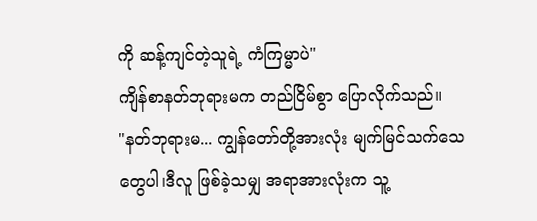ကို ဆန့်ကျင်တဲ့သူရဲ့ ကံကြမ္မာပဲ"
ကျိန်စာနတ်ဘုရားမက တည်ငြိမ်စွာ ပြောလိုက်သည်။
"နတ်ဘုရားမ... ကျွန်တော်တို့အားလုံး မျက်မြင်သက်သေတွေပါ၊ဒီလူ ဖြစ်ခဲ့သမျှ အရာအားလုံးက သူ့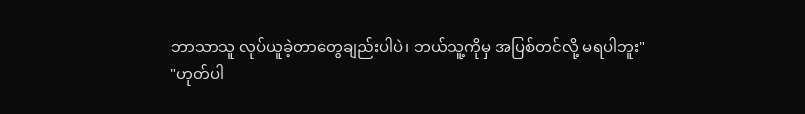ဘာသာသူ လုပ်ယူခဲ့တာတွေချည်းပါပဲ၊ ဘယ်သူ့ကိုမှ အပြစ်တင်လို့ မရပါဘူး"
"ဟုတ်ပါ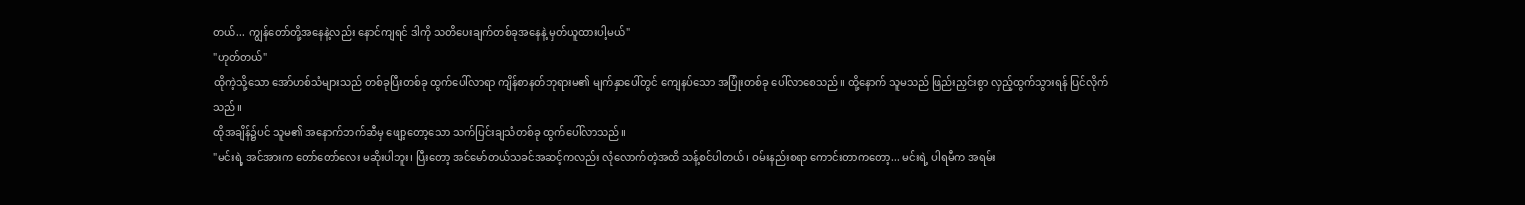တယ်... ကျွန်တော်တို့အနေနဲ့လည်း နောင်ကျရင် ဒါကို သတိပေးချက်တစ်ခုအနေနဲ့ မှတ်ယူထားပါ့မယ်"
"ဟုတ်တယ်"
ထိုကဲ့သို့သော အော်ဟစ်သံများသည် တစ်ခုပြီးတစ်ခု ထွက်ပေါ်လာရာ ကျိန်စာနတ်ဘုရားမ၏ မျက်နှာပေါ်တွင် ကျေနပ်သော အပြုံးတစ်ခု ပေါ်လာစေသည်။ ထို့နောက် သူမသည် ဖြည်းညှင်းစွာ လှည့်ထွက်သွားရန် ပြင်လိုက်သည်။
ထိုအချိန်၌ပင် သူမ၏ အနောက်ဘက်ဆီမှ ဖျော့တော့သော သက်ပြင်းချသံတစ်ခု ထွက်ပေါ်လာသည်။
"မင်းရဲ့ အင်အားက တော်တော်လေး မဆိုးပါဘူး၊ ပြီးတော့ အင်မော်တယ်သခင်အဆင့်ကလည်း လုံလောက်တဲ့အထိ သန့်စင်ပါတယ်၊ ဝမ်းနည်းစရာ ကောင်းတာကတော့... မင်းရဲ့ ပါရမီက အရမ်း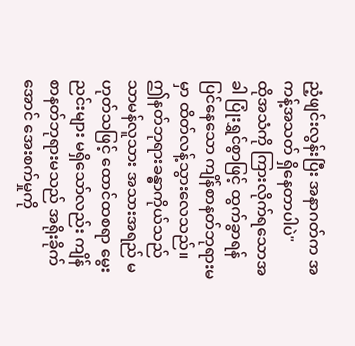ညံ့ဖျင်းလွန်းပြီး အနာဂတ်က အကန့်အသတ် ရှိနေတာပါပဲ"
ထိုအသံကို ကြားလိုက်ရသောအခါ ပြုံးရွှင်စွာဖြင့် ထွက်ခွာရန် ပြင်နေသော ကျိန်စာနတ်ဘုရားမမှာ ထိတ်လန့်သွားလေသည်။ ဤနတ်ဘုရားခန္ဓာကိုယ်သည် သာမန်လူသား အသားအရည် မဟုတ်သဖြင့် ထောင်ထစရာ မွေးညင်းများ မရှိသော်လည်း ကျိန်စာနတ်ဘုရားမသည် အရိုးခိုက်အောင် အေးစက်မှုကို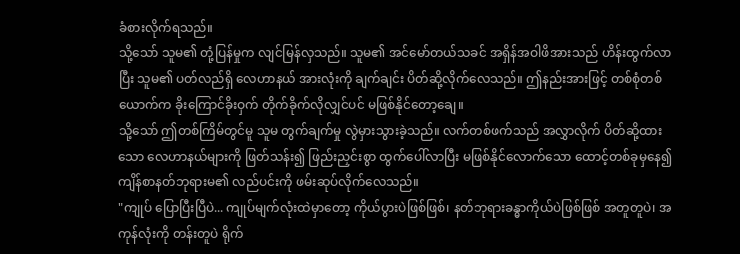ခံစားလိုက်ရသည်။
သို့သော် သူမ၏ တုံ့ပြန်မှုက လျင်မြန်လှသည်။ သူမ၏ အင်မော်တယ်သခင် အရှိန်အဝါဖိအားသည် ဟိန်းထွက်လာပြီး သူမ၏ ပတ်လည်ရှိ လေဟာနယ် အားလုံးကို ချက်ချင်း ပိတ်ဆို့လိုက်လေသည်။ ဤနည်းအားဖြင့် တစ်စုံတစ်ယောက်က ခိုးကြောင်ခိုးဝှက် တိုက်ခိုက်လိုလျှင်ပင် မဖြစ်နိုင်တော့ချေ။
သို့သော် ဤတစ်ကြိမ်တွင်မူ သူမ တွက်ချက်မှု လွဲမှားသွားခဲ့သည်။ လက်တစ်ဖက်သည် အလွှာလိုက် ပိတ်ဆို့ထားသော လေဟာနယ်များကို ဖြတ်သန်း၍ ဖြည်းညှင်းစွာ ထွက်ပေါ်လာပြီး မဖြစ်နိုင်လောက်သော ထောင့်တစ်ခုမှနေ၍ ကျိန်စာနတ်ဘုရားမ၏ လည်ပင်းကို ဖမ်းဆုပ်လိုက်လေသည်။
"ကျုပ် ပြောပြီးပြီပဲ... ကျုပ်မျက်လုံးထဲမှာတော့ ကိုယ်ပွားပဲဖြစ်ဖြစ်၊ နတ်ဘုရားခန္ဓာကိုယ်ပဲဖြစ်ဖြစ် အတူတူပဲ၊ အကုန်လုံးကို တန်းတူပဲ ရိုက်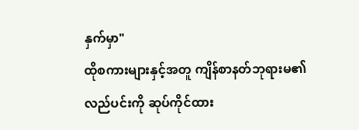နှက်မှာ"
ထိုစကားများနှင့်အတူ ကျိန်စာနတ်ဘုရားမ၏ လည်ပင်းကို ဆုပ်ကိုင်ထား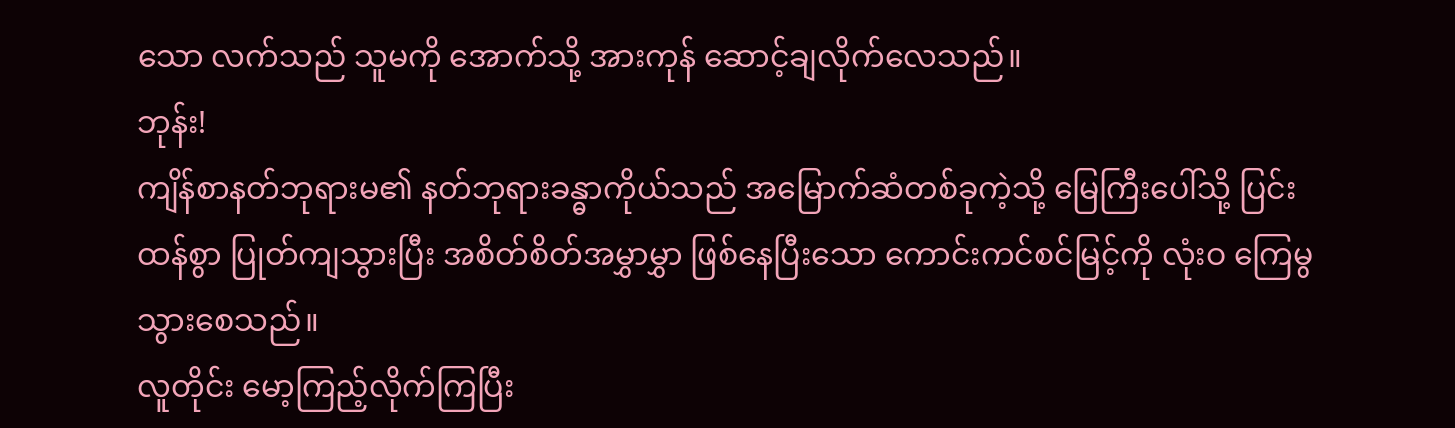သော လက်သည် သူမကို အောက်သို့ အားကုန် ဆောင့်ချလိုက်လေသည်။
ဘုန်း!
ကျိန်စာနတ်ဘုရားမ၏ နတ်ဘုရားခန္ဓာကိုယ်သည် အမြောက်ဆံတစ်ခုကဲ့သို့ မြေကြီးပေါ်သို့ ပြင်းထန်စွာ ပြုတ်ကျသွားပြီး အစိတ်စိတ်အမွှာမွှာ ဖြစ်နေပြီးသော ကောင်းကင်စင်မြင့်ကို လုံးဝ ကြေမွသွားစေသည်။
လူတိုင်း မော့ကြည့်လိုက်ကြပြီး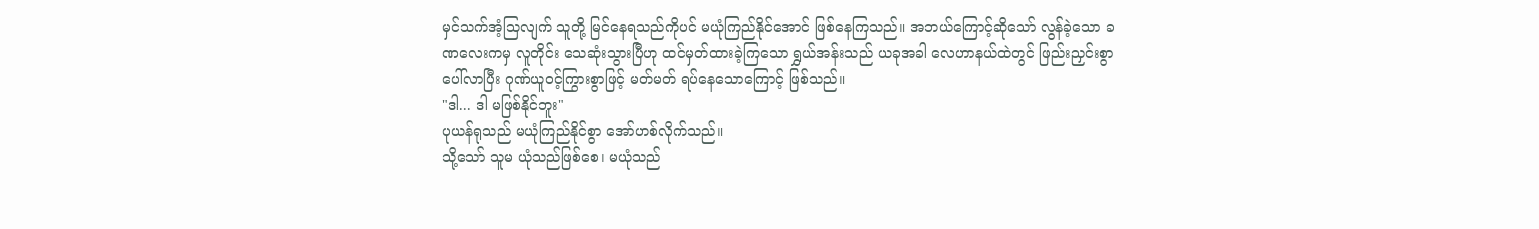မှင်သက်အံ့သြလျက် သူတို့ မြင်နေရသည်ကိုပင် မယုံကြည်နိုင်အောင် ဖြစ်နေကြသည်။ အဘယ်ကြောင့်ဆိုသော် လွန်ခဲ့သော ခဏလေးကမှ လူတိုင်း သေဆုံးသွားပြီဟု ထင်မှတ်ထားခဲ့ကြသော ရွှယ်အန်းသည် ယခုအခါ လေဟာနယ်ထဲတွင် ဖြည်းညှင်းစွာ ပေါ်လာပြီး ဂုဏ်ယူဝင့်ကြွားစွာဖြင့် မတ်မတ် ရပ်နေသောကြောင့် ဖြစ်သည်။
"ဒါ... ဒါ မဖြစ်နိုင်ဘူး"
ပုယန်ရုသည် မယုံကြည်နိုင်စွာ အော်ဟစ်လိုက်သည်။
သို့သော် သူမ ယုံသည်ဖြစ်စေ၊ မယုံသည်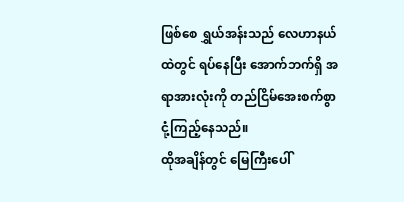ဖြစ်စေ ရွှယ်အန်းသည် လေဟာနယ်ထဲတွင် ရပ်နေပြီး အောက်ဘက်ရှိ အရာအားလုံးကို တည်ငြိမ်အေးစက်စွာ ငုံ့ကြည့်နေသည်။
ထိုအချိန်တွင် မြေကြီးပေါ်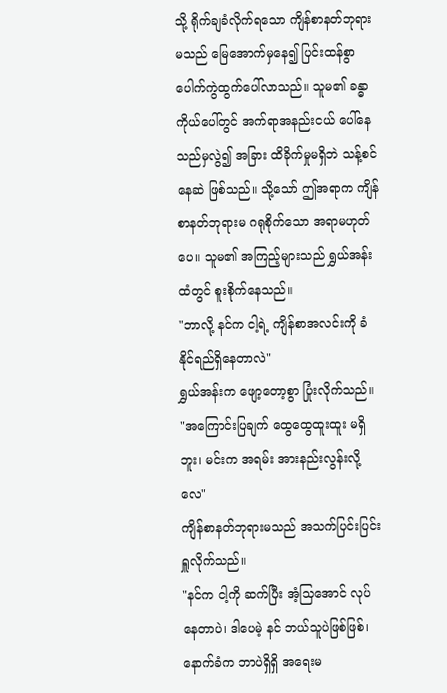သို့ ရိုက်ချခံလိုက်ရသော ကျိန်စာနတ်ဘုရားမသည် မြေအောက်မှနေ၍ ပြင်းထန်စွာ ပေါက်ကွဲထွက်ပေါ်လာသည်။ သူမ၏ ခန္ဓာကိုယ်ပေါ်တွင် အက်ရာအနည်းငယ် ပေါ်နေသည်မှလွဲ၍ အခြား ထိခိုက်မှုမရှိဘဲ သန့်စင်နေဆဲ ဖြစ်သည်။ သို့သော် ဤအရာက ကျိန်စာနတ်ဘုရားမ ဂရုစိုက်သော အရာမဟုတ်ပေ။ သူမ၏ အကြည့်များသည် ရွှယ်အန်းထံတွင် စူးစိုက်နေသည်။
"ဘာလို့ နင်က ငါ့ရဲ့ ကျိန်စာအလင်းကို ခံနိုင်ရည်ရှိနေတာလဲ"
ရွှယ်အန်းက ဖျော့တော့စွာ ပြုံးလိုက်သည်။
"အကြောင်းပြချက် ထွေထွေထူးထူး မရှိဘူး၊ မင်းက အရမ်း အားနည်းလွန်းလို့လေ"
ကျိန်စာနတ်ဘုရားမသည် အသက်ပြင်းပြင်း ရှူလိုက်သည်။
"နင်က ငါ့ကို ဆက်ပြီး အံ့သြအောင် လုပ်နေတာပဲ၊ ဒါပေမဲ့ နင် ဘယ်သူပဲဖြစ်ဖြစ်၊ နောက်ခံက ဘာပဲရှိရှိ အရေးမ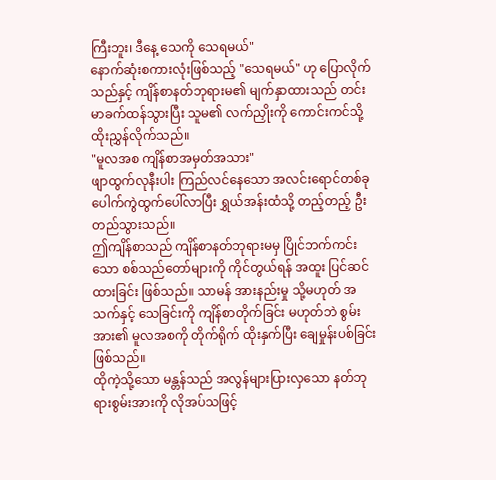ကြီးဘူး၊ ဒီနေ့ သေကို သေရမယ်"
နောက်ဆုံးစကားလုံးဖြစ်သည့် "သေရမယ်" ဟု ပြောလိုက်သည်နှင့် ကျိန်စာနတ်ဘုရားမ၏ မျက်နှာထားသည် တင်းမာခက်ထန်သွားပြီး သူမ၏ လက်ညှိုးကို ကောင်းကင်သို့ ထိုးညွှန်လိုက်သည်။
"မူလအစ ကျိန်စာအမှတ်အသား"
ဖျာထွက်လုနီးပါး ကြည်လင်နေသော အလင်းရောင်တစ်ခု ပေါက်ကွဲထွက်ပေါ်လာပြီး ရွှယ်အန်းထံသို့ တည့်တည့် ဦးတည်သွားသည်။
ဤကျိန်စာသည် ကျိန်စာနတ်ဘုရားမမှ ပြိုင်ဘက်ကင်းသော စစ်သည်တော်များကို ကိုင်တွယ်ရန် အထူး ပြင်ဆင်ထားခြင်း ဖြစ်သည်။ သာမန် အားနည်းမှု သို့မဟုတ် အသက်နှင့် သေခြင်းကို ကျိန်စာတိုက်ခြင်း မဟုတ်ဘဲ စွမ်းအား၏ မူလအစကို တိုက်ရိုက် ထိုးနှက်ပြီး ချေမှုန်းပစ်ခြင်း ဖြစ်သည်။
ထိုကဲ့သို့သော မန္တန်သည် အလွန်များပြားလှသော နတ်ဘုရားစွမ်းအားကို လိုအပ်သဖြင့်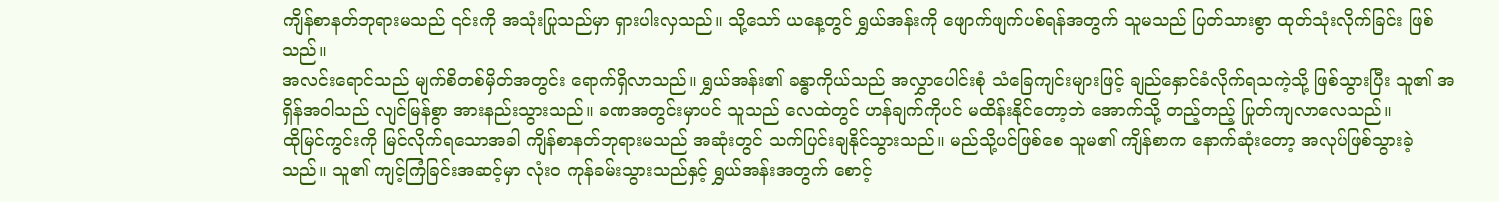ကျိန်စာနတ်ဘုရားမသည် ၎င်းကို အသုံးပြုသည်မှာ ရှားပါးလှသည်။ သို့သော် ယနေ့တွင် ရွှယ်အန်းကို ဖျောက်ဖျက်ပစ်ရန်အတွက် သူမသည် ပြတ်သားစွာ ထုတ်သုံးလိုက်ခြင်း ဖြစ်သည်။
အလင်းရောင်သည် မျက်စိတစ်မှိတ်အတွင်း ရောက်ရှိလာသည်။ ရွှယ်အန်း၏ ခန္ဓာကိုယ်သည် အလွှာပေါင်းစုံ သံခြေကျင်းများဖြင့် ချည်နှောင်ခံလိုက်ရသကဲ့သို့ ဖြစ်သွားပြီး သူ၏ အရှိန်အဝါသည် လျင်မြန်စွာ အားနည်းသွားသည်။ ခဏအတွင်းမှာပင် သူသည် လေထဲတွင် ဟန်ချက်ကိုပင် မထိန်းနိုင်တော့ဘဲ အောက်သို့ တည့်တည့် ပြုတ်ကျလာလေသည်။
ထိုမြင်ကွင်းကို မြင်လိုက်ရသောအခါ ကျိန်စာနတ်ဘုရားမသည် အဆုံးတွင် သက်ပြင်းချနိုင်သွားသည်။ မည်သို့ပင်ဖြစ်စေ သူမ၏ ကျိန်စာက နောက်ဆုံးတော့ အလုပ်ဖြစ်သွားခဲ့သည်။ သူ၏ ကျင့်ကြံခြင်းအဆင့်မှာ လုံးဝ ကုန်ခမ်းသွားသည်နှင့် ရွှယ်အန်းအတွက် စောင့်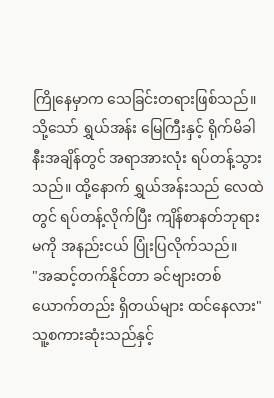ကြိုနေမှာက သေခြင်းတရားဖြစ်သည်။
သို့သော် ရွှယ်အန်း မြေကြီးနှင့် ရိုက်မိခါနီးအချိန်တွင် အရာအားလုံး ရပ်တန့်သွားသည်။ ထို့နောက် ရွှယ်အန်းသည် လေထဲတွင် ရပ်တန့်လိုက်ပြီး ကျိန်စာနတ်ဘုရားမကို အနည်းငယ် ပြုံးပြလိုက်သည်။
"အဆင့်တက်နိုင်တာ ခင်ဗျားတစ်ယောက်တည်း ရှိတယ်များ ထင်နေလား"
သူ့စကားဆုံးသည်နှင့်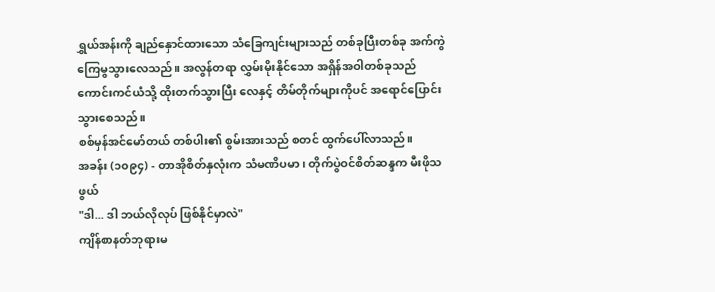ရွှယ်အန်းကို ချည်နှောင်ထားသော သံခြေကျင်းများသည် တစ်ခုပြီးတစ်ခု အက်ကွဲကြေမွသွားလေသည်။ အလွန်တရာ လွှမ်းမိုးနိုင်သော အရှိန်အဝါတစ်ခုသည် ကောင်းကင်ယံသို့ ထိုးတက်သွားပြီး လေနှင့် တိမ်တိုက်များကိုပင် အရောင်ပြောင်းသွားစေသည်။
စစ်မှန်အင်မော်တယ် တစ်ပါး၏ စွမ်းအားသည် စတင် ထွက်ပေါ်လာသည်။
အခန်း (၁၀၉၄) - တာအိုစိတ်နှလုံးက သံမဏိပမာ၊ တိုက်ပွဲဝင်စိတ်ဆန္ဒက မီးဖိုသဖွယ်
"ဒါ... ဒါ ဘယ်လိုလုပ် ဖြစ်နိုင်မှာလဲ"
ကျိန်စာနတ်ဘုရားမ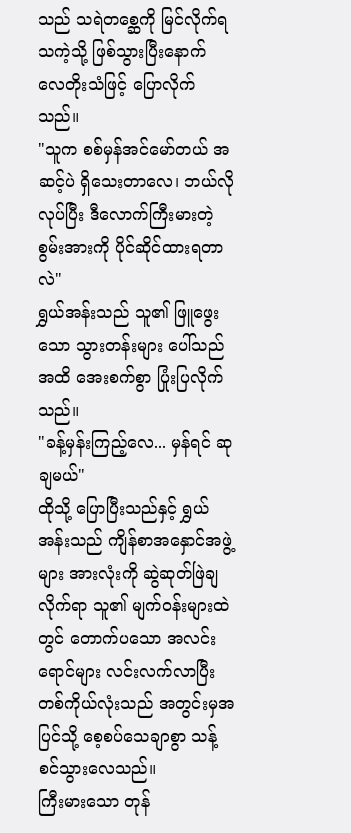သည် သရဲတစ္ဆေကို မြင်လိုက်ရသကဲ့သို့ ဖြစ်သွားပြီးနောက် လေတိုးသံဖြင့် ပြောလိုက်သည်။
"သူက စစ်မှန်အင်မော်တယ် အဆင့်ပဲ ရှိသေးတာလေ၊ ဘယ်လိုလုပ်ပြီး ဒီလောက်ကြီးမားတဲ့ စွမ်းအားကို ပိုင်ဆိုင်ထားရတာလဲ"
ရွှယ်အန်းသည် သူ၏ ဖြူဖွေးသော သွားတန်းများ ပေါ်သည်အထိ အေးစက်စွာ ပြုံးပြလိုက်သည်။
"ခန့်မှန်းကြည့်လေ... မှန်ရင် ဆုချမယ်"
ထိုသို့ ပြောပြီးသည်နှင့် ရွှယ်အန်းသည် ကျိန်စာအနှောင်အဖွဲ့များ အားလုံးကို ဆွဲဆုတ်ဖြဲချလိုက်ရာ သူ၏ မျက်ဝန်းများထဲတွင် တောက်ပသော အလင်းရောင်များ လင်းလက်လာပြီး တစ်ကိုယ်လုံးသည် အတွင်းမှအပြင်သို့ စေ့စပ်သေချာစွာ သန့်စင်သွားလေသည်။
ကြီးမားသော တုန်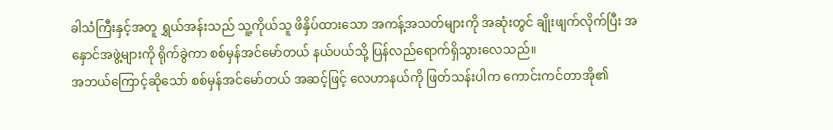ခါသံကြီးနှင့်အတူ ရွှယ်အန်းသည် သူ့ကိုယ်သူ ဖိနှိပ်ထားသော အကန့်အသတ်များကို အဆုံးတွင် ချိုးဖျက်လိုက်ပြီး အနှောင်အဖွဲ့များကို ရိုက်ခွဲကာ စစ်မှန်အင်မော်တယ် နယ်ပယ်သို့ ပြန်လည်ရောက်ရှိသွားလေသည်။
အဘယ်ကြောင့်ဆိုသော် စစ်မှန်အင်မော်တယ် အဆင့်ဖြင့် လေဟာနယ်ကို ဖြတ်သန်းပါက ကောင်းကင်တာအို၏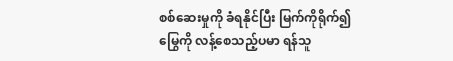စစ်ဆေးမှုကို ခံရနိုင်ပြီး မြက်ကိုရိုက်၍ မြွေကို လန့်စေသည့်ပမာ ရန်သူ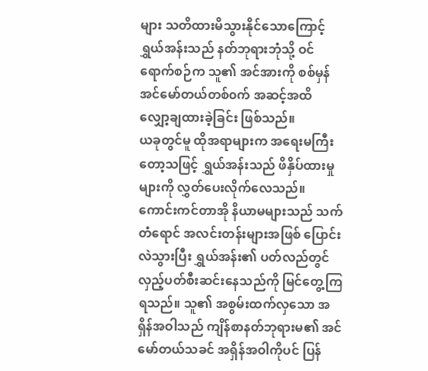များ သတိထားမိသွားနိုင်သောကြောင့် ရွှယ်အန်းသည် နတ်ဘုရားဘုံသို့ ဝင်ရောက်စဉ်က သူ၏ အင်အားကို စစ်မှန်အင်မော်တယ်တစ်၀က် အဆင့်အထိ လျှော့ချထားခဲ့ခြင်း ဖြစ်သည်။
ယခုတွင်မူ ထိုအရာများက အရေးမကြီးတော့သဖြင့် ရွှယ်အန်းသည် ဖိနှိပ်ထားမှုများကို လွှတ်ပေးလိုက်လေသည်။ ကောင်းကင်တာအို နိယာမများသည် သက်တံရောင် အလင်းတန်းများအဖြစ် ပြောင်းလဲသွားပြီး ရွှယ်အန်း၏ ပတ်လည်တွင် လှည့်ပတ်စီးဆင်းနေသည်ကို မြင်တွေ့ကြရသည်။ သူ၏ အစွမ်းထက်လှသော အရှိန်အဝါသည် ကျိန်စာနတ်ဘုရားမ၏ အင်မော်တယ်သခင် အရှိန်အဝါကိုပင် ပြန်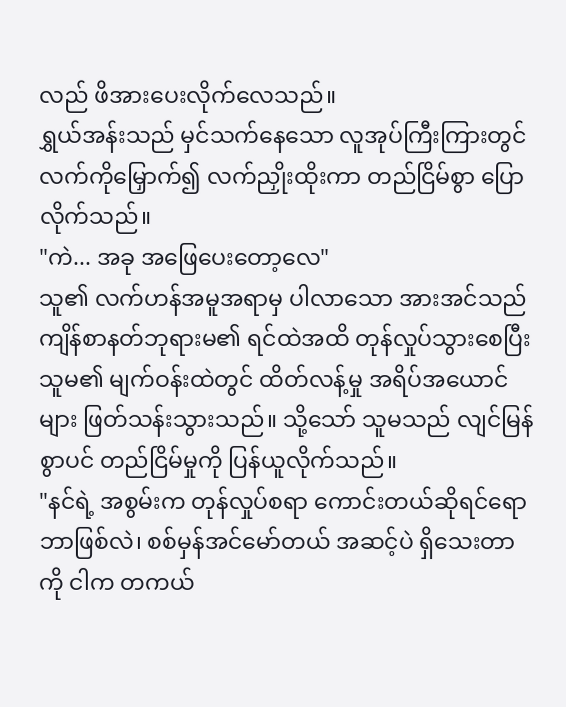လည် ဖိအားပေးလိုက်လေသည်။
ရွှယ်အန်းသည် မှင်သက်နေသော လူအုပ်ကြီးကြားတွင် လက်ကိုမြှောက်၍ လက်ညှိုးထိုးကာ တည်ငြိမ်စွာ ပြောလိုက်သည်။
"ကဲ... အခု အဖြေပေးတော့လေ"
သူ၏ လက်ဟန်အမူအရာမှ ပါလာသော အားအင်သည် ကျိန်စာနတ်ဘုရားမ၏ ရင်ထဲအထိ တုန်လှုပ်သွားစေပြီး သူမ၏ မျက်ဝန်းထဲတွင် ထိတ်လန့်မှု အရိပ်အယောင်များ ဖြတ်သန်းသွားသည်။ သို့သော် သူမသည် လျင်မြန်စွာပင် တည်ငြိမ်မှုကို ပြန်ယူလိုက်သည်။
"နင်ရဲ့ အစွမ်းက တုန်လှုပ်စရာ ကောင်းတယ်ဆိုရင်ရော ဘာဖြစ်လဲ၊ စစ်မှန်အင်မော်တယ် အဆင့်ပဲ ရှိသေးတာကို ငါက တကယ်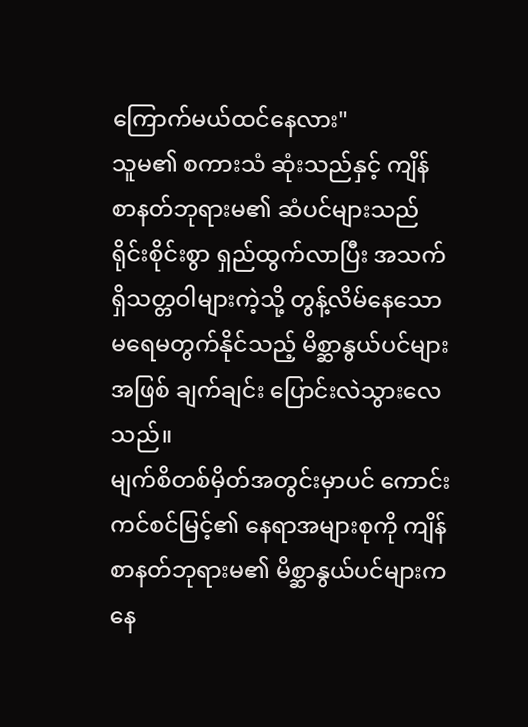ကြောက်မယ်ထင်နေလား"
သူမ၏ စကားသံ ဆုံးသည်နှင့် ကျိန်စာနတ်ဘုရားမ၏ ဆံပင်များသည် ရိုင်းစိုင်းစွာ ရှည်ထွက်လာပြီး အသက်ရှိသတ္တဝါများကဲ့သို့ တွန့်လိမ်နေသော မရေမတွက်နိုင်သည့် မိစ္ဆာနွယ်ပင်များအဖြစ် ချက်ချင်း ပြောင်းလဲသွားလေသည်။
မျက်စိတစ်မှိတ်အတွင်းမှာပင် ကောင်းကင်စင်မြင့်၏ နေရာအများစုကို ကျိန်စာနတ်ဘုရားမ၏ မိစ္ဆာနွယ်ပင်များက နေ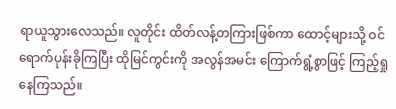ရာယူသွားလေသည်။ လူတိုင်း ထိတ်လန့်တကြားဖြစ်ကာ ထောင့်များသို့ ဝင်ရောက်ပုန်းခိုကြပြီး ထိုမြင်ကွင်းကို အလွန်အမင်း ကြောက်ရွံ့စွာဖြင့် ကြည့်ရှုနေကြသည်။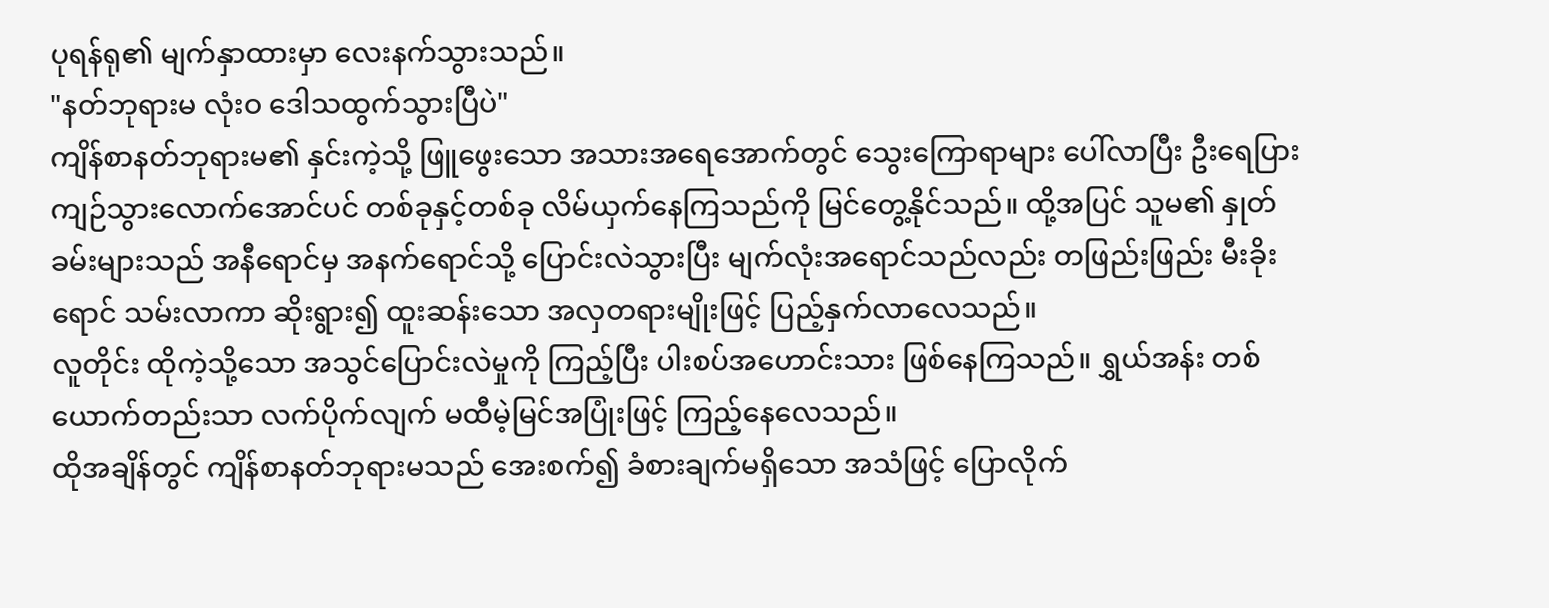ပုရန်ရု၏ မျက်နှာထားမှာ လေးနက်သွားသည်။
"နတ်ဘုရားမ လုံးဝ ဒေါသထွက်သွားပြီပဲ"
ကျိန်စာနတ်ဘုရားမ၏ နှင်းကဲ့သို့ ဖြူဖွေးသော အသားအရေအောက်တွင် သွေးကြောရာများ ပေါ်လာပြီး ဦးရေပြား ကျဉ်သွားလောက်အောင်ပင် တစ်ခုနှင့်တစ်ခု လိမ်ယှက်နေကြသည်ကို မြင်တွေ့နိုင်သည်။ ထို့အပြင် သူမ၏ နှုတ်ခမ်းများသည် အနီရောင်မှ အနက်ရောင်သို့ ပြောင်းလဲသွားပြီး မျက်လုံးအရောင်သည်လည်း တဖြည်းဖြည်း မီးခိုးရောင် သမ်းလာကာ ဆိုးရွား၍ ထူးဆန်းသော အလှတရားမျိုးဖြင့် ပြည့်နှက်လာလေသည်။
လူတိုင်း ထိုကဲ့သို့သော အသွင်ပြောင်းလဲမှုကို ကြည့်ပြီး ပါးစပ်အဟောင်းသား ဖြစ်နေကြသည်။ ရွှယ်အန်း တစ်ယောက်တည်းသာ လက်ပိုက်လျက် မထီမဲ့မြင်အပြုံးဖြင့် ကြည့်နေလေသည်။
ထိုအချိန်တွင် ကျိန်စာနတ်ဘုရားမသည် အေးစက်၍ ခံစားချက်မရှိသော အသံဖြင့် ပြောလိုက်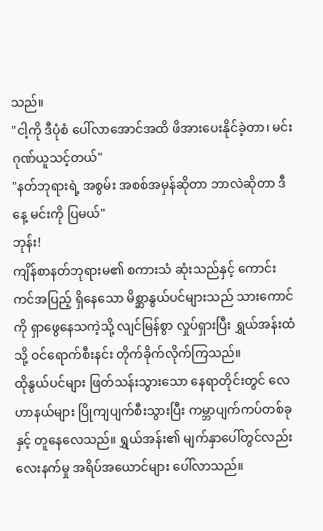သည်။
"ငါ့ကို ဒီပုံစံ ပေါ်လာအောင်အထိ ဖိအားပေးနိုင်ခဲ့တာ၊ မင်း ဂုဏ်ယူသင့်တယ်"
"နတ်ဘုရားရဲ့ အစွမ်း အစစ်အမှန်ဆိုတာ ဘာလဲဆိုတာ ဒီနေ့ မင်းကို ပြမယ်"
ဘုန်း!
ကျိန်စာနတ်ဘုရားမ၏ စကားသံ ဆုံးသည်နှင့် ကောင်းကင်အပြည့် ရှိနေသော မိစ္ဆာနွယ်ပင်များသည် သားကောင်ကို ရှာဖွေနေသကဲ့သို့ လျင်မြန်စွာ လှုပ်ရှားပြီး ရွှယ်အန်းထံသို့ ဝင်ရောက်စီးနင်း တိုက်ခိုက်လိုက်ကြသည်။
ထိုနွယ်ပင်များ ဖြတ်သန်းသွားသော နေရာတိုင်းတွင် လေဟာနယ်များ ပြိုကျပျက်စီးသွားပြီး ကမ္ဘာပျက်ကပ်တစ်ခုနှင့် တူနေလေသည်။ ရွှယ်အန်း၏ မျက်နှာပေါ်တွင်လည်း လေးနက်မှု အရိပ်အယောင်များ ပေါ်လာသည်။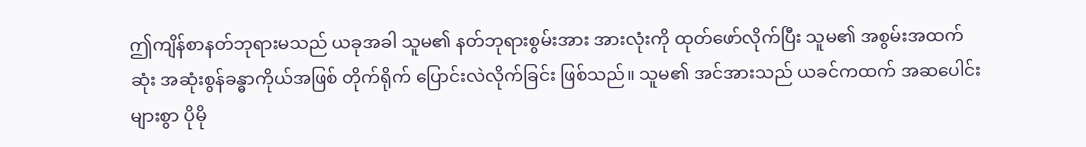ဤကျိန်စာနတ်ဘုရားမသည် ယခုအခါ သူမ၏ နတ်ဘုရားစွမ်းအား အားလုံးကို ထုတ်ဖော်လိုက်ပြီး သူမ၏ အစွမ်းအထက်ဆုံး အဆုံးစွန်ခန္ဓာကိုယ်အဖြစ် တိုက်ရိုက် ပြောင်းလဲလိုက်ခြင်း ဖြစ်သည်။ သူမ၏ အင်အားသည် ယခင်ကထက် အဆပေါင်းများစွာ ပိုမို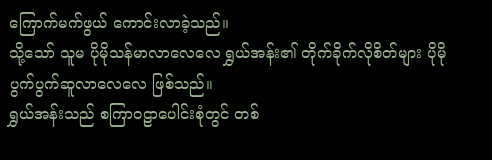ကြောက်မက်ဖွယ် ကောင်းလာခဲ့သည်။
သို့သော် သူမ ပိုမိုသန်မာလာလေလေ ရွှယ်အန်း၏ တိုက်ခိုက်လိုစိတ်များ ပိုမို ပွက်ပွက်ဆူလာလေလေ ဖြစ်သည်။
ရွှယ်အန်းသည် စကြာဝဠာပေါင်းစုံတွင် တစ်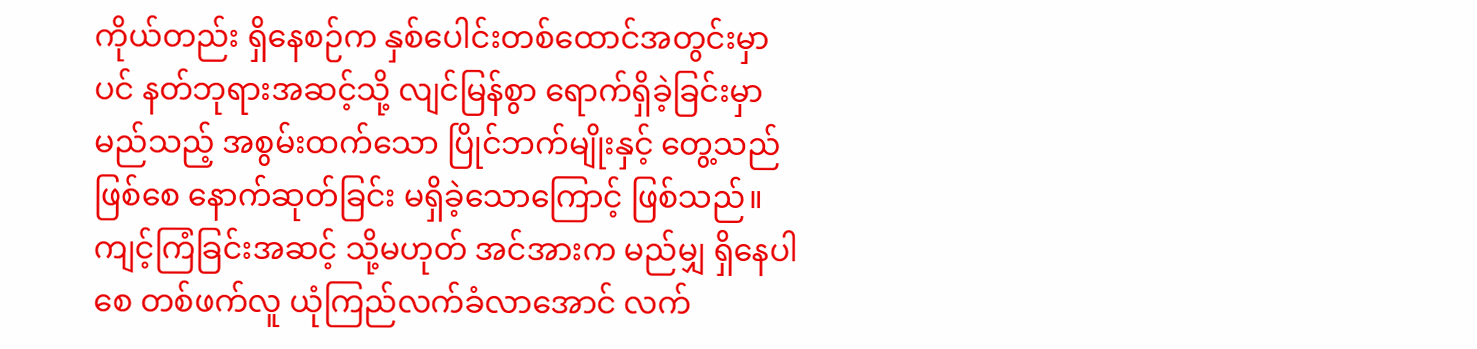ကိုယ်တည်း ရှိနေစဉ်က နှစ်ပေါင်းတစ်ထောင်အတွင်းမှာပင် နတ်ဘုရားအဆင့်သို့ လျင်မြန်စွာ ရောက်ရှိခဲ့ခြင်းမှာ မည်သည့် အစွမ်းထက်သော ပြိုင်ဘက်မျိုးနှင့် တွေ့သည်ဖြစ်စေ နောက်ဆုတ်ခြင်း မရှိခဲ့သောကြောင့် ဖြစ်သည်။
ကျင့်ကြံခြင်းအဆင့် သို့မဟုတ် အင်အားက မည်မျှ ရှိနေပါစေ တစ်ဖက်လူ ယုံကြည်လက်ခံလာအောင် လက်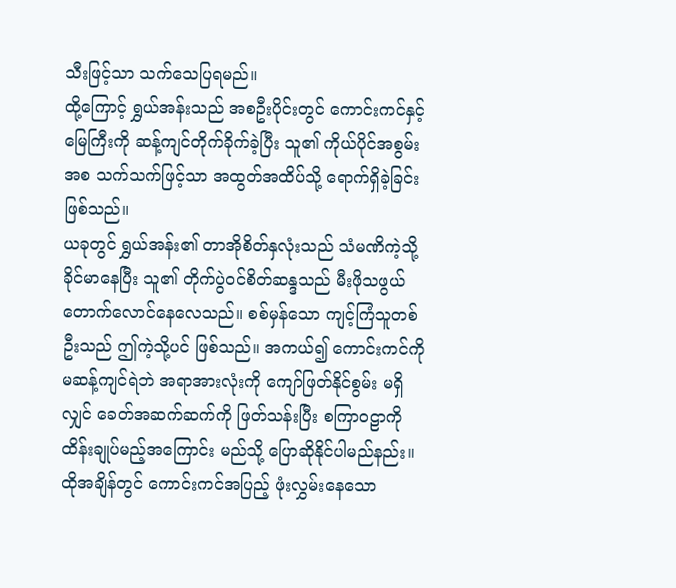သီးဖြင့်သာ သက်သေပြရမည်။
ထို့ကြောင့် ရွှယ်အန်းသည် အစဦးပိုင်းတွင် ကောင်းကင်နှင့် မြေကြီးကို ဆန့်ကျင်တိုက်ခိုက်ခဲ့ပြီး သူ၏ ကိုယ်ပိုင်အစွမ်းအစ သက်သက်ဖြင့်သာ အထွတ်အထိပ်သို့ ရောက်ရှိခဲ့ခြင်း ဖြစ်သည်။
ယခုတွင် ရွှယ်အန်း၏ တာအိုစိတ်နှလုံးသည် သံမဏိကဲ့သို့ ခိုင်မာနေပြီး သူ၏ တိုက်ပွဲဝင်စိတ်ဆန္ဒသည် မီးဖိုသဖွယ် တောက်လောင်နေလေသည်။ စစ်မှန်သော ကျင့်ကြံသူတစ်ဦးသည် ဤကဲ့သို့ပင် ဖြစ်သည်။ အကယ်၍ ကောင်းကင်ကို မဆန့်ကျင်ရဲဘဲ အရာအားလုံးကို ကျော်ဖြတ်နိုင်စွမ်း မရှိလျှင် ခေတ်အဆက်ဆက်ကို ဖြတ်သန်းပြီး စကြာဝဠာကို ထိန်းချုပ်မည့်အကြောင်း မည်သို့ ပြောဆိုနိုင်ပါမည်နည်း။
ထိုအချိန်တွင် ကောင်းကင်အပြည့် ဖုံးလွှမ်းနေသော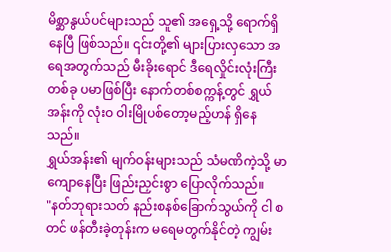မိစ္ဆာနွယ်ပင်များသည် သူ၏ အရှေ့သို့ ရောက်ရှိနေပြီ ဖြစ်သည်။ ၎င်းတို့၏ များပြားလှသော အရေအတွက်သည် မီးခိုးရောင် ဒီရေလှိုင်းလုံးကြီးတစ်ခု ပမာဖြစ်ပြီး နောက်တစ်စက္ကန့်တွင် ရွှယ်အန်းကို လုံးဝ ဝါးမြိုပစ်တော့မည့်ဟန် ရှိနေသည်။
ရွှယ်အန်း၏ မျက်ဝန်းများသည် သံမဏိကဲ့သို့ မာကျောနေပြီး ဖြည်းညှင်းစွာ ပြောလိုက်သည်။
"နတ်ဘုရားသတ် နည်းစနစ်ခြောက်သွယ်ကို ငါ စတင် ဖန်တီးခဲ့တုန်းက မရေမတွက်နိုင်တဲ့ ကျွမ်း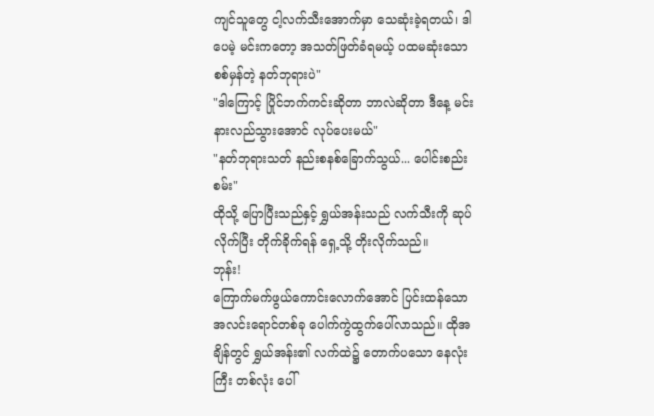ကျင်သူတွေ ငါ့လက်သီးအောက်မှာ သေဆုံးခဲ့ရတယ်၊ ဒါပေမဲ့ မင်းကတော့ အသတ်ဖြတ်ခံရမယ့် ပထမဆုံးသော စစ်မှန်တဲ့ နတ်ဘုရားပဲ"
"ဒါကြောင့် ပြိုင်ဘက်ကင်းဆိုတာ ဘာလဲဆိုတာ ဒီနေ့ မင်း နားလည်သွားအောင် လုပ်ပေးမယ်"
"နတ်ဘုရားသတ် နည်းစနစ်ခြောက်သွယ်... ပေါင်းစည်းစမ်း"
ထိုသို့ ပြောပြီးသည်နှင့် ရွှယ်အန်းသည် လက်သီးကို ဆုပ်လိုက်ပြီး တိုက်ခိုက်ရန် ရှေ့သို့ တိုးလိုက်သည်။
ဘုန်း!
ကြောက်မက်ဖွယ်ကောင်းလောက်အောင် ပြင်းထန်သော အလင်းရောင်တစ်ခု ပေါက်ကွဲထွက်ပေါ်လာသည်။ ထိုအချိန်တွင် ရွှယ်အန်း၏ လက်ထဲ၌ တောက်ပသော နေလုံးကြီး တစ်လုံး ပေါ်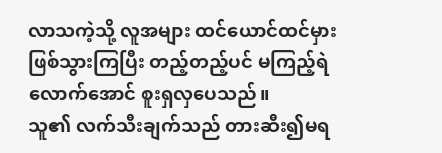လာသကဲ့သို့ လူအများ ထင်ယောင်ထင်မှား ဖြစ်သွားကြပြီး တည့်တည့်ပင် မကြည့်ရဲလောက်အောင် စူးရှလှပေသည်။
သူ၏ လက်သီးချက်သည် တားဆီး၍မရ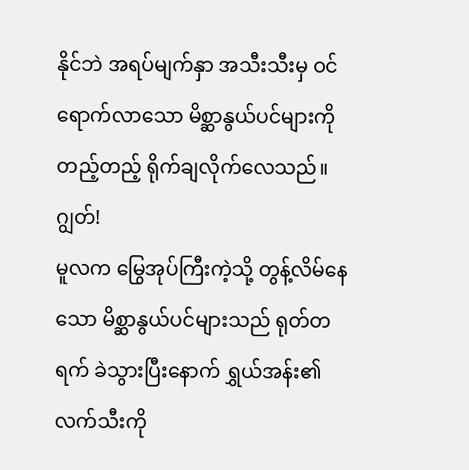နိုင်ဘဲ အရပ်မျက်နှာ အသီးသီးမှ ဝင်ရောက်လာသော မိစ္ဆာနွယ်ပင်များကို တည့်တည့် ရိုက်ချလိုက်လေသည်။
ဂျွတ်!
မူလက မြွေအုပ်ကြီးကဲ့သို့ တွန့်လိမ်နေသော မိစ္ဆာနွယ်ပင်များသည် ရုတ်တရက် ခဲသွားပြီးနောက် ရွှယ်အန်း၏ လက်သီးကို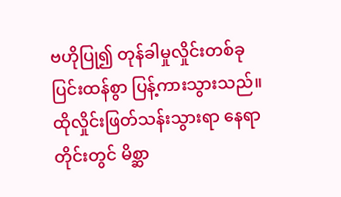ဗဟိုပြု၍ တုန်ခါမှုလှိုင်းတစ်ခု ပြင်းထန်စွာ ပြန့်ကားသွားသည်။ ထိုလှိုင်းဖြတ်သန်းသွားရာ နေရာတိုင်းတွင် မိစ္ဆာ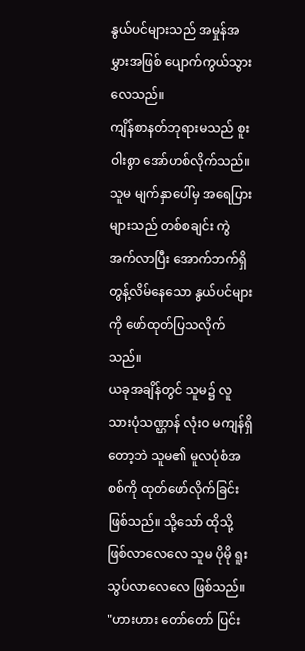နွယ်ပင်များသည် အမှုန်အမွှားအဖြစ် ပျောက်ကွယ်သွားလေသည်။
ကျိန်စာနတ်ဘုရားမသည် စူးဝါးစွာ အော်ဟစ်လိုက်သည်။ သူမ မျက်နှာပေါ်မှ အရေပြားများသည် တစ်စချင်း ကွဲအက်လာပြီး အောက်ဘက်ရှိ တွန့်လိမ်နေသော နွယ်ပင်များကို ဖော်ထုတ်ပြသလိုက်သည်။
ယခုအချိန်တွင် သူမ၌ လူသားပုံသဏ္ဌာန် လုံးဝ မကျန်ရှိတော့ဘဲ သူမ၏ မူလပုံစံအစစ်ကို ထုတ်ဖော်လိုက်ခြင်း ဖြစ်သည်။ သို့သော် ထိုသို့ ဖြစ်လာလေလေ သူမ ပိုမို ရူးသွပ်လာလေလေ ဖြစ်သည်။
"ဟားဟား တော်တော် ပြင်း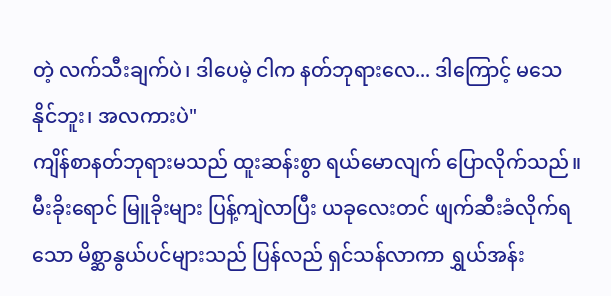တဲ့ လက်သီးချက်ပဲ၊ ဒါပေမဲ့ ငါက နတ်ဘုရားလေ... ဒါကြောင့် မသေနိုင်ဘူး၊ အလကားပဲ"
ကျိန်စာနတ်ဘုရားမသည် ထူးဆန်းစွာ ရယ်မောလျက် ပြောလိုက်သည်။ မီးခိုးရောင် မြူခိုးများ ပြန့်ကျဲလာပြီး ယခုလေးတင် ဖျက်ဆီးခံလိုက်ရသော မိစ္ဆာနွယ်ပင်များသည် ပြန်လည် ရှင်သန်လာကာ ရွှယ်အန်း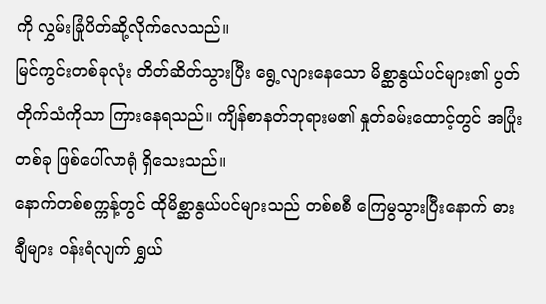ကို လွှမ်းခြုံပိတ်ဆို့လိုက်လေသည်။
မြင်ကွင်းတစ်ခုလုံး တိတ်ဆိတ်သွားပြီး ရွေ့လျားနေသော မိစ္ဆာနွယ်ပင်များ၏ ပွတ်တိုက်သံကိုသာ ကြားနေရသည်။ ကျိန်စာနတ်ဘုရားမ၏ နှုတ်ခမ်းထောင့်တွင် အပြုံးတစ်ခု ဖြစ်ပေါ်လာရုံ ရှိသေးသည်။
နောက်တစ်စက္ကန့်တွင် ထိုမိစ္ဆာနွယ်ပင်များသည် တစ်စစီ ကြေမွသွားပြီးနောက် ဓားချီများ ဝန်းရံလျက် ရွှယ်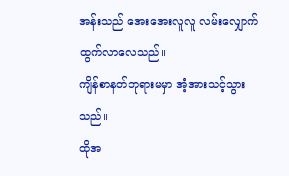အန်းသည် အေးအေးလူလူ လမ်းလျှောက်ထွက်လာလေသည်။
ကျိန်စာနတ်ဘုရားမမှာ အံ့အားသင့်သွားသည်။
ထိုအ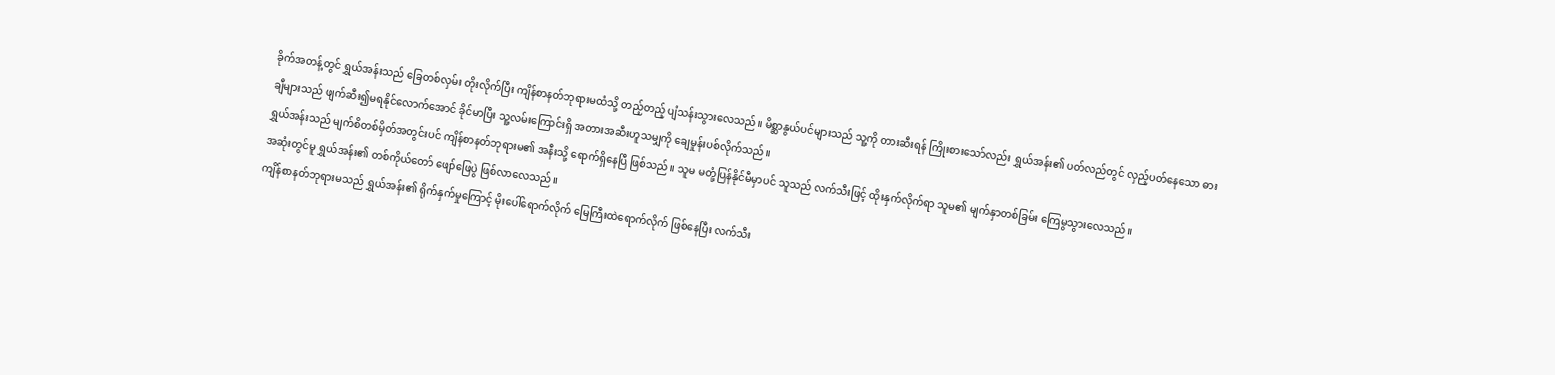ခိုက်အတန့်တွင် ရွှယ်အန်းသည် ခြေတစ်လှမ်း တိုးလိုက်ပြီး ကျိန်စာနတ်ဘုရားမထံသို့ တည့်တည့် ပျံသန်းသွားလေသည်။ မိစ္ဆာနွယ်ပင်များသည် သူ့ကို တားဆီးရန် ကြိုးစားသော်လည်း ရွှယ်အန်း၏ ပတ်လည်တွင် လှည့်ပတ်နေသော ဓားချီများသည် ဖျက်ဆီး၍မရနိုင်လောက်အောင် ခိုင်မာပြီး သူ့လမ်းကြောင်းရှိ အတားအဆီးဟူသမျှကို ချေမှုန်းပစ်လိုက်သည်။
ရွှယ်အန်းသည် မျက်စိတစ်မှိတ်အတွင်းပင် ကျိန်စာနတ်ဘုရားမ၏ အနီးသို့ ရောက်ရှိနေပြီ ဖြစ်သည်။ သူမ မတုံ့ပြန်နိုင်မီမှာပင် သူသည် လက်သီးဖြင့် ထိုးနှက်လိုက်ရာ သူမ၏ မျက်နှာတစ်ခြမ်း ကြေမွသွားလေသည်။
အဆုံးတွင်မူ ရွှယ်အန်း၏ တစ်ကိုယ်တော် ဖျော်ဖြေပွဲ ဖြစ်လာလေသည်။
ကျိန်စာနတ်ဘုရားမသည် ရွှယ်အန်း၏ ရိုက်နှက်မှုကြောင့် မိုးပေါ်ရောက်လိုက် မြေကြီးထဲရောက်လိုက် ဖြစ်နေပြီး လက်သီး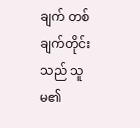ချက် တစ်ချက်တိုင်းသည် သူမ၏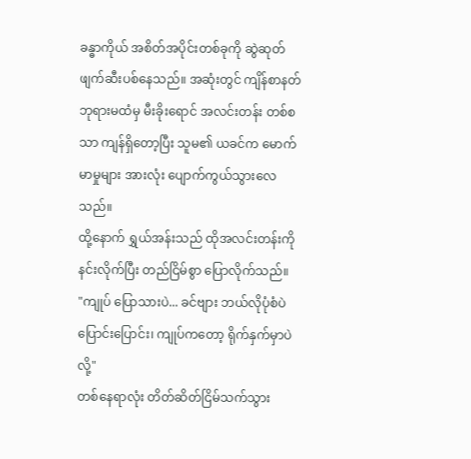ခန္ဓာကိုယ် အစိတ်အပိုင်းတစ်ခုကို ဆွဲဆုတ်ဖျက်ဆီးပစ်နေသည်။ အဆုံးတွင် ကျိန်စာနတ်ဘုရားမထံမှ မီးခိုးရောင် အလင်းတန်း တစ်စသာ ကျန်ရှိတော့ပြီး သူမ၏ ယခင်က မောက်မာမှုများ အားလုံး ပျောက်ကွယ်သွားလေသည်။
ထို့နောက် ရွှယ်အန်းသည် ထိုအလင်းတန်းကို နင်းလိုက်ပြီး တည်ငြိမ်စွာ ပြောလိုက်သည်။
"ကျုပ် ပြောသားပဲ... ခင်ဗျား ဘယ်လိုပုံစံပဲ ပြောင်းပြောင်း၊ ကျုပ်ကတော့ ရိုက်နှက်မှာပဲလို့"
တစ်နေရာလုံး တိတ်ဆိတ်ငြိမ်သက်သွား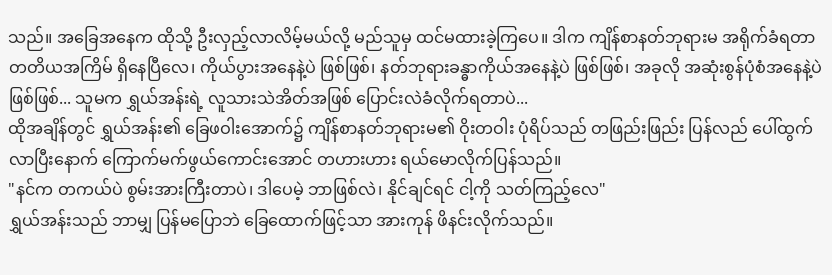သည်။ အခြေအနေက ထိုသို့ ဦးလှည့်လာလိမ့်မယ်လို့ မည်သူမှ ထင်မထားခဲ့ကြပေ။ ဒါက ကျိန်စာနတ်ဘုရားမ အရိုက်ခံရတာ တတိယအကြိမ် ရှိနေပြီလေ၊ ကိုယ်ပွားအနေနဲ့ပဲ ဖြစ်ဖြစ်၊ နတ်ဘုရားခန္ဓာကိုယ်အနေနဲ့ပဲ ဖြစ်ဖြစ်၊ အခုလို အဆုံးစွန်ပုံစံအနေနဲ့ပဲ ဖြစ်ဖြစ်... သူမက ရွှယ်အန်းရဲ့ လူသားသဲအိတ်အဖြစ် ပြောင်းလဲခံလိုက်ရတာပဲ...
ထိုအချိန်တွင် ရွှယ်အန်း၏ ခြေဖဝါးအောက်၌ ကျိန်စာနတ်ဘုရားမ၏ ဝိုးတဝါး ပုံရိပ်သည် တဖြည်းဖြည်း ပြန်လည် ပေါ်ထွက်လာပြီးနောက် ကြောက်မက်ဖွယ်ကောင်းအောင် တဟားဟား ရယ်မောလိုက်ပြန်သည်။
"နင်က တကယ်ပဲ စွမ်းအားကြီးတာပဲ၊ ဒါပေမဲ့ ဘာဖြစ်လဲ၊ နိုင်ချင်ရင် ငါ့ကို သတ်ကြည့်လေ"
ရွှယ်အန်းသည် ဘာမျှ ပြန်မပြောဘဲ ခြေထောက်ဖြင့်သာ အားကုန် ဖိနင်းလိုက်သည်။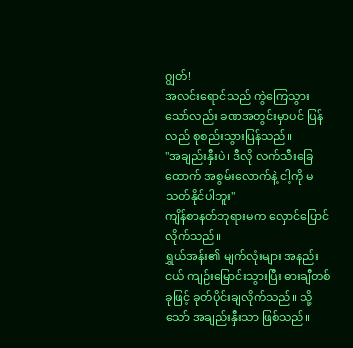ဂျွတ်!
အလင်းရောင်သည် ကွဲကြေသွားသော်လည်း ခဏအတွင်းမှာပင် ပြန်လည် စုစည်းသွားပြန်သည်။
"အချည်းနှီးပဲ၊ ဒီလို လက်သီးခြေထောက် အစွမ်းလောက်နဲ့ ငါ့ကို မသတ်နိုင်ပါဘူး"
ကျိန်စာနတ်ဘုရားမက လှောင်ပြောင်လိုက်သည်။
ရွှယ်အန်း၏ မျက်လုံးများ အနည်းငယ် ကျဉ်းမြောင်းသွားပြီး ဓားချီတစ်ခုဖြင့် ခုတ်ပိုင်းချလိုက်သည်။ သို့သော် အချည်းနှီးသာ ဖြစ်သည်။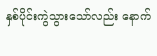နှစ်ပိုင်းကွဲသွားသော်လည်း နောက်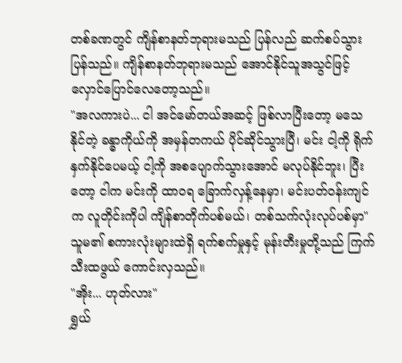တစ်ခဏတွင် ကျိန်စာနတ်ဘုရားမသည် ပြန်လည် ဆက်စပ်သွားပြန်သည်။ ကျိန်စာနတ်ဘုရားမသည် အောင်နိုင်သူအသွင်ဖြင့် လှောင်ပြောင်လေတော့သည်။
"အလကားပဲ... ငါ အင်မော်တယ်အဆင့် ဖြစ်လာပြီးတော့ မသေနိုင်တဲ့ ခန္ဓာကိုယ်ကို အမှန်တကယ် ပိုင်ဆိုင်သွားပြီ၊ မင်း ငါ့ကို ရိုက်နှက်နိုင်ပေမယ့် ငါ့ကို အစပျောက်သွားအောင် မလုပ်နိုင်ဘူး၊ ပြီးတော့ ငါက မင်းကို ထာဝရ ခြောက်လှန့်နေမှာ၊ မင်းပတ်ဝန်းကျင်က လူတိုင်းကိုပါ ကျိန်စာတိုက်ပစ်မယ်၊ တစ်သက်လုံးလုပ်ပစ်မှာ"
သူမ၏ စကားလုံးများထဲရှိ ရက်စက်မှုနှင့် မုန်းတီးမှုတို့သည် ကြက်သီးထဖွယ် ကောင်းလှသည်။
"အိုး... ဟုတ်လား"
ရွှယ်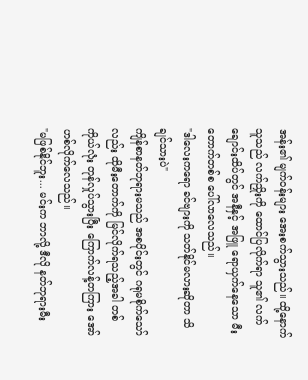အန်း၏ မျက်ဝန်းများ အေးစက်သွားသည်။ ထို့နောက် သူသည် လက်ညှိုးကို ထောင်ပြလိုက်ရာ သူ၏ လက်ချောင်းထိပ်တွင် အနီနှင့် အဖြူ ရောယှက်နေသော မီးတောက်တစ်စ ပေါ်လာလေသည်။
"ဒါလေးကရော ခင်ဗျားကို သတ်နိုင်မလားဆိုတာ သိချင်သားပဲ"
ကျိန်စာနတ်ဘုရားမသည် အစပိုင်းတွင် ဂရုမစိုက်သော်လည်း ထိုမီးတောက်ကို မြင်လိုက်ရသည့်အခါ တစ်ကိုယ်လုံး တုန်လှုပ်သွားပြီး ကြောက်လန့်တကြား အော်ဟစ်လိုက်လေသည်။
"မဖြစ်နိုင်ဘူး... မင်းက ဘာလို့ ဒီလို နတ်ဘုရားမီး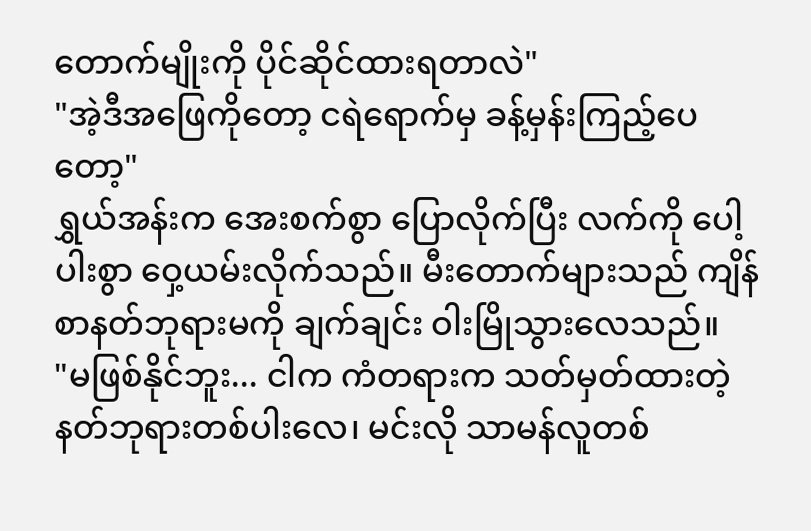တောက်မျိုးကို ပိုင်ဆိုင်ထားရတာလဲ"
"အဲ့ဒီအဖြေကိုတော့ ငရဲရောက်မှ ခန့်မှန်းကြည့်ပေတော့"
ရွှယ်အန်းက အေးစက်စွာ ပြောလိုက်ပြီး လက်ကို ပေါ့ပါးစွာ ဝှေ့ယမ်းလိုက်သည်။ မီးတောက်များသည် ကျိန်စာနတ်ဘုရားမကို ချက်ချင်း ဝါးမြိုသွားလေသည်။
"မဖြစ်နိုင်ဘူး... ငါက ကံတရားက သတ်မှတ်ထားတဲ့ နတ်ဘုရားတစ်ပါးလေ၊ မင်းလို သာမန်လူတစ်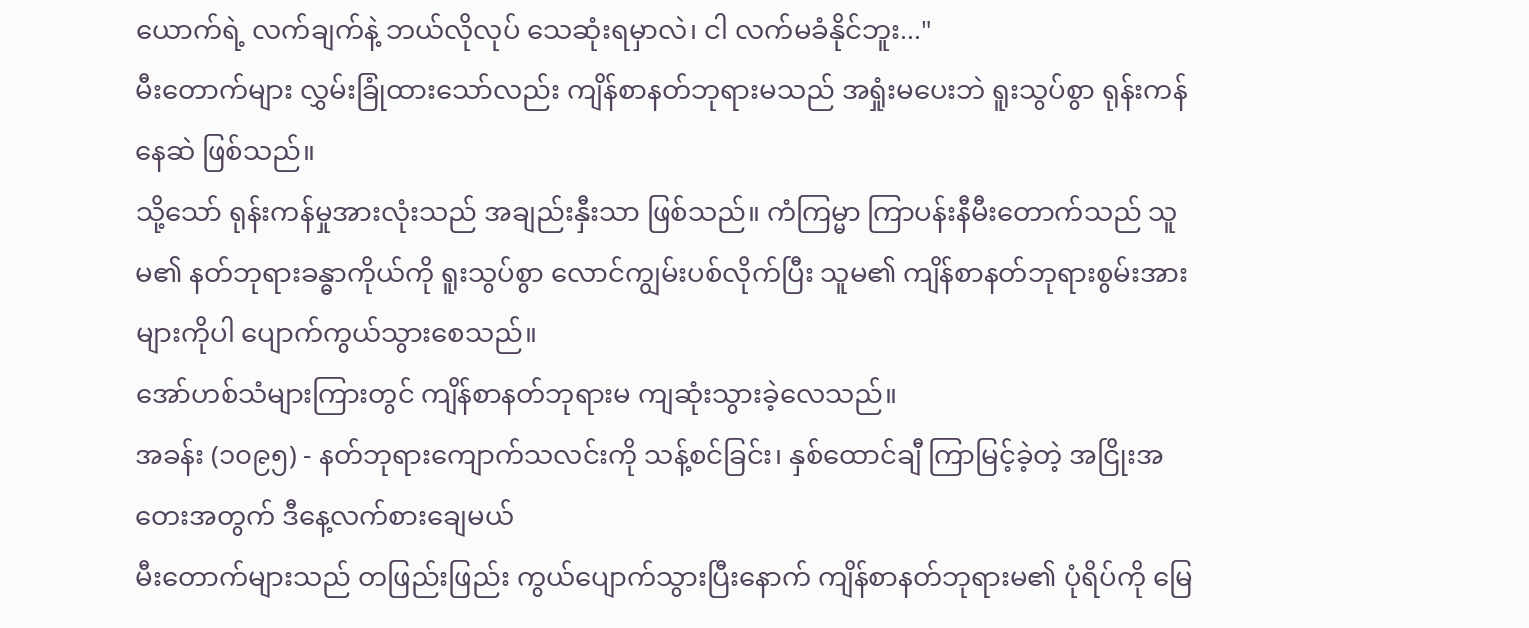ယောက်ရဲ့ လက်ချက်နဲ့ ဘယ်လိုလုပ် သေဆုံးရမှာလဲ၊ ငါ လက်မခံနိုင်ဘူး..."
မီးတောက်များ လွှမ်းခြုံထားသော်လည်း ကျိန်စာနတ်ဘုရားမသည် အရှုံးမပေးဘဲ ရူးသွပ်စွာ ရုန်းကန်နေဆဲ ဖြစ်သည်။
သို့သော် ရုန်းကန်မှုအားလုံးသည် အချည်းနှီးသာ ဖြစ်သည်။ ကံကြမ္မာ ကြာပန်းနီမီးတောက်သည် သူမ၏ နတ်ဘုရားခန္ဓာကိုယ်ကို ရူးသွပ်စွာ လောင်ကျွမ်းပစ်လိုက်ပြီး သူမ၏ ကျိန်စာနတ်ဘုရားစွမ်းအားများကိုပါ ပျောက်ကွယ်သွားစေသည်။
အော်ဟစ်သံများကြားတွင် ကျိန်စာနတ်ဘုရားမ ကျဆုံးသွားခဲ့လေသည်။
အခန်း (၁၀၉၅) - နတ်ဘုရားကျောက်သလင်းကို သန့်စင်ခြင်း၊ နှစ်ထောင်ချီ ကြာမြင့်ခဲ့တဲ့ အငြိုးအတေးအတွက် ဒီနေ့လက်စားချေမယ်
မီးတောက်များသည် တဖြည်းဖြည်း ကွယ်ပျောက်သွားပြီးနောက် ကျိန်စာနတ်ဘုရားမ၏ ပုံရိပ်ကို မြေ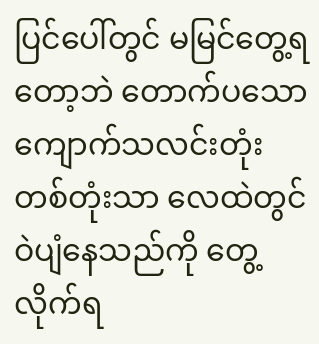ပြင်ပေါ်တွင် မမြင်တွေ့ရတော့ဘဲ တောက်ပသော ကျောက်သလင်းတုံး တစ်တုံးသာ လေထဲတွင် ဝဲပျံနေသည်ကို တွေ့လိုက်ရ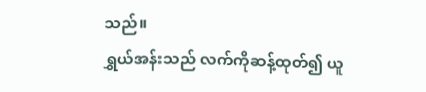သည်။
ရွှယ်အန်းသည် လက်ကိုဆန့်ထုတ်၍ ယူ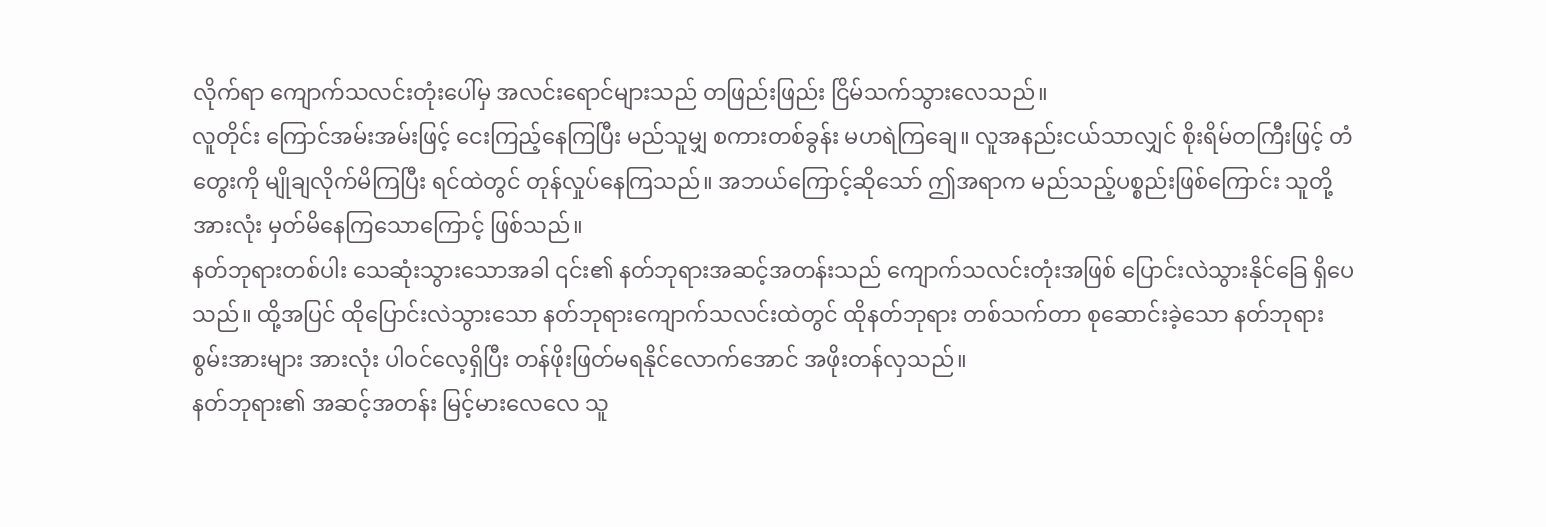လိုက်ရာ ကျောက်သလင်းတုံးပေါ်မှ အလင်းရောင်များသည် တဖြည်းဖြည်း ငြိမ်သက်သွားလေသည်။
လူတိုင်း ကြောင်အမ်းအမ်းဖြင့် ငေးကြည့်နေကြပြီး မည်သူမျှ စကားတစ်ခွန်း မဟရဲကြချေ။ လူအနည်းငယ်သာလျှင် စိုးရိမ်တကြီးဖြင့် တံတွေးကို မျိုချလိုက်မိကြပြီး ရင်ထဲတွင် တုန်လှုပ်နေကြသည်။ အဘယ်ကြောင့်ဆိုသော် ဤအရာက မည်သည့်ပစ္စည်းဖြစ်ကြောင်း သူတို့အားလုံး မှတ်မိနေကြသောကြောင့် ဖြစ်သည်။
နတ်ဘုရားတစ်ပါး သေဆုံးသွားသောအခါ ၎င်း၏ နတ်ဘုရားအဆင့်အတန်းသည် ကျောက်သလင်းတုံးအဖြစ် ပြောင်းလဲသွားနိုင်ခြေ ရှိပေသည်။ ထို့အပြင် ထိုပြောင်းလဲသွားသော နတ်ဘုရားကျောက်သလင်းထဲတွင် ထိုနတ်ဘုရား တစ်သက်တာ စုဆောင်းခဲ့သော နတ်ဘုရားစွမ်းအားများ အားလုံး ပါဝင်လေ့ရှိပြီး တန်ဖိုးဖြတ်မရနိုင်လောက်အောင် အဖိုးတန်လှသည်။
နတ်ဘုရား၏ အဆင့်အတန်း မြင့်မားလေလေ သူ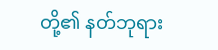တို့၏ နတ်ဘုရား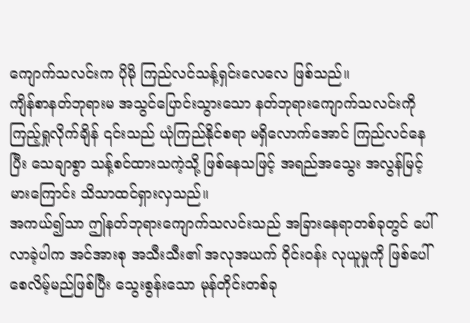ကျောက်သလင်းက ပိုမို ကြည်လင်သန့်ရှင်းလေလေ ဖြစ်သည်။
ကျိန်စာနတ်ဘုရားမ အသွင်ပြောင်းသွားသော နတ်ဘုရားကျောက်သလင်းကို ကြည့်ရှုလိုက်ချိန် ၎င်းသည် ယုံကြည်နိုင်စရာ မရှိလောက်အောင် ကြည်လင်နေပြီး သေချာစွာ သန့်စင်ထားသကဲ့သို့ ဖြစ်နေသဖြင့် အရည်အသွေး အလွန်မြင့်မားကြောင်း သိသာထင်ရှားလှသည်။
အကယ်၍သာ ဤနတ်ဘုရားကျောက်သလင်းသည် အခြားနေရာတစ်ခုတွင် ပေါ်လာခဲ့ပါက အင်အားစု အသီးသီး၏ အလုအယက် ဝိုင်းဝန်း လုယူမှုကို ဖြစ်ပေါ်စေလိမ့်မည်ဖြစ်ပြီး သွေးစွန်းသော မုန်တိုင်းတစ်ခု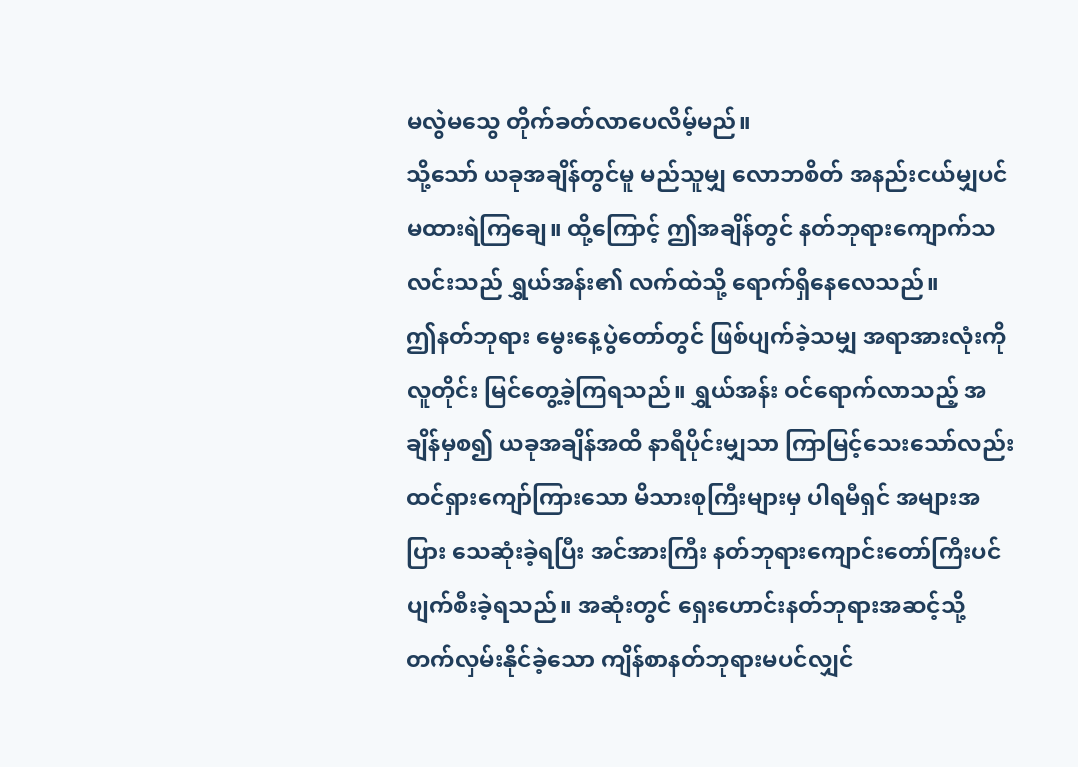မလွဲမသွေ တိုက်ခတ်လာပေလိမ့်မည်။
သို့သော် ယခုအချိန်တွင်မူ မည်သူမျှ လောဘစိတ် အနည်းငယ်မျှပင် မထားရဲကြချေ။ ထို့ကြောင့် ဤအချိန်တွင် နတ်ဘုရားကျောက်သလင်းသည် ရွှယ်အန်း၏ လက်ထဲသို့ ရောက်ရှိနေလေသည်။
ဤနတ်ဘုရား မွေးနေ့ပွဲတော်တွင် ဖြစ်ပျက်ခဲ့သမျှ အရာအားလုံးကို လူတိုင်း မြင်တွေ့ခဲ့ကြရသည်။ ရွှယ်အန်း ဝင်ရောက်လာသည့် အချိန်မှစ၍ ယခုအချိန်အထိ နာရီပိုင်းမျှသာ ကြာမြင့်သေးသော်လည်း ထင်ရှားကျော်ကြားသော မိသားစုကြီးများမှ ပါရမီရှင် အများအပြား သေဆုံးခဲ့ရပြီး အင်အားကြီး နတ်ဘုရားကျောင်းတော်ကြီးပင် ပျက်စီးခဲ့ရသည်။ အဆုံးတွင် ရှေးဟောင်းနတ်ဘုရားအဆင့်သို့ တက်လှမ်းနိုင်ခဲ့သော ကျိန်စာနတ်ဘုရားမပင်လျှင်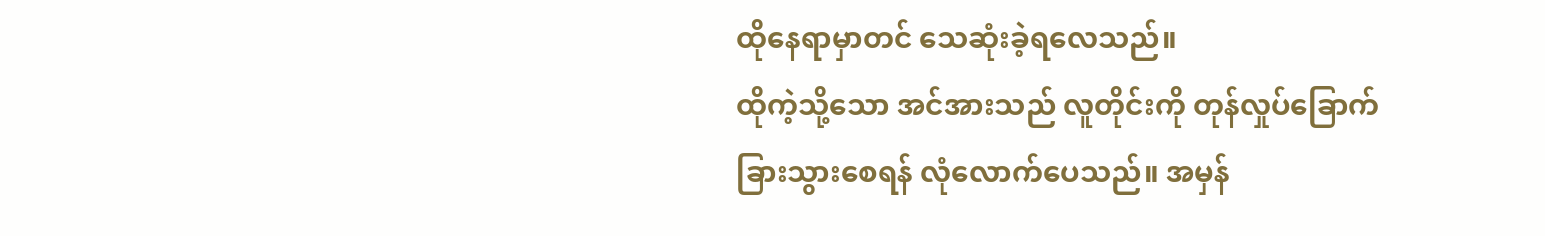ထိုနေရာမှာတင် သေဆုံးခဲ့ရလေသည်။
ထိုကဲ့သို့သော အင်အားသည် လူတိုင်းကို တုန်လှုပ်ခြောက်ခြားသွားစေရန် လုံလောက်ပေသည်။ အမှန်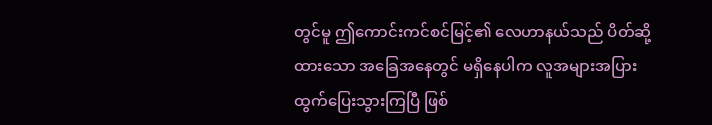တွင်မူ ဤကောင်းကင်စင်မြင့်၏ လေဟာနယ်သည် ပိတ်ဆို့ထားသော အခြေအနေတွင် မရှိနေပါက လူအများအပြား ထွက်ပြေးသွားကြပြီ ဖြစ်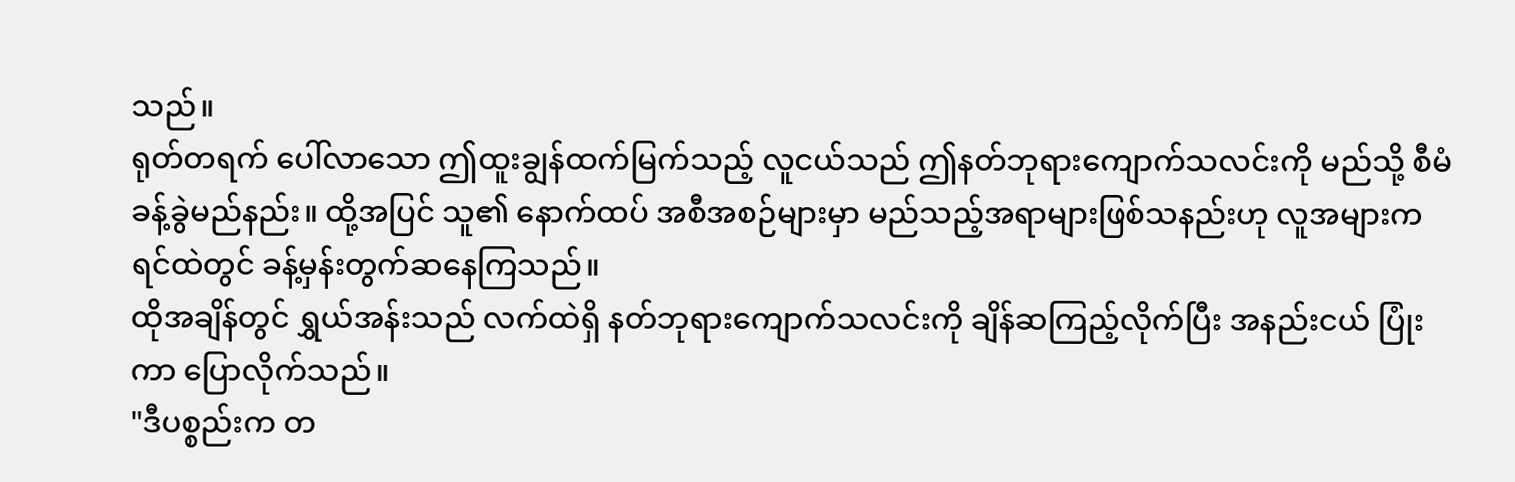သည်။
ရုတ်တရက် ပေါ်လာသော ဤထူးချွန်ထက်မြက်သည့် လူငယ်သည် ဤနတ်ဘုရားကျောက်သလင်းကို မည်သို့ စီမံခန့်ခွဲမည်နည်း။ ထို့အပြင် သူ၏ နောက်ထပ် အစီအစဉ်များမှာ မည်သည့်အရာများဖြစ်သနည်းဟု လူအများက ရင်ထဲတွင် ခန့်မှန်းတွက်ဆနေကြသည်။
ထိုအချိန်တွင် ရွှယ်အန်းသည် လက်ထဲရှိ နတ်ဘုရားကျောက်သလင်းကို ချိန်ဆကြည့်လိုက်ပြီး အနည်းငယ် ပြုံးကာ ပြောလိုက်သည်။
"ဒီပစ္စည်းက တ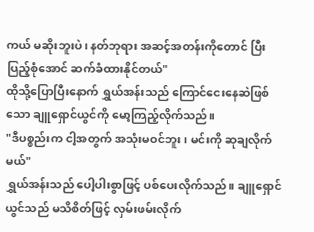ကယ် မဆိုးဘူးပဲ၊ နတ်ဘုရား အဆင့်အတန်းကိုတောင် ပြီးပြည့်စုံအောင် ဆက်ခံထားနိုင်တယ်"
ထိုသို့ပြောပြီးနောက် ရွှယ်အန်းသည် ကြောင်ငေးနေဆဲဖြစ်သော ချူရှောင်ယွင်ကို မော့ကြည့်လိုက်သည်။
"ဒီပစ္စည်းက ငါ့အတွက် အသုံးမဝင်ဘူး၊ မင်းကို ဆုချလိုက်မယ်"
ရွှယ်အန်းသည် ပေါ့ပါးစွာဖြင့် ပစ်ပေးလိုက်သည်။ ချူရှောင်ယွင်သည် မသိစိတ်ဖြင့် လှမ်းဖမ်းလိုက်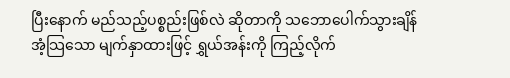ပြီးနောက် မည်သည့်ပစ္စည်းဖြစ်လဲ ဆိုတာကို သဘောပေါက်သွားချိန် အံ့သြသော မျက်နှာထားဖြင့် ရွှယ်အန်းကို ကြည့်လိုက်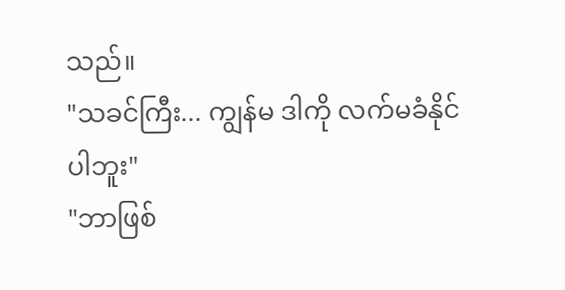သည်။
"သခင်ကြီး... ကျွန်မ ဒါကို လက်မခံနိုင်ပါဘူး"
"ဘာဖြစ်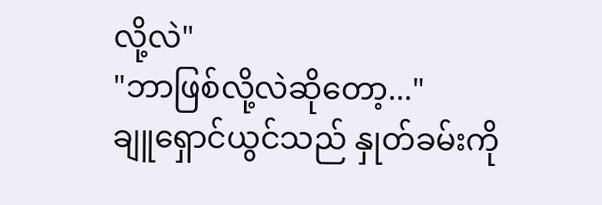လို့လဲ"
"ဘာဖြစ်လို့လဲဆိုတော့..."
ချူရှောင်ယွင်သည် နှုတ်ခမ်းကို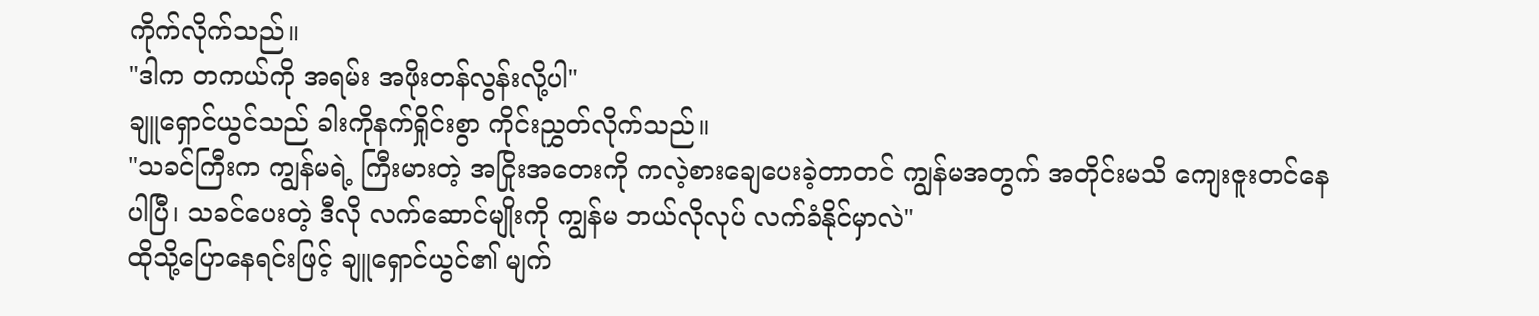ကိုက်လိုက်သည်။
"ဒါက တကယ်ကို အရမ်း အဖိုးတန်လွန်းလို့ပါ"
ချူရှောင်ယွင်သည် ခါးကိုနက်ရှိုင်းစွာ ကိုင်းညွှတ်လိုက်သည်။
"သခင်ကြီးက ကျွန်မရဲ့ ကြီးမားတဲ့ အငြိုးအတေးကို ကလဲ့စားချေပေးခဲ့တာတင် ကျွန်မအတွက် အတိုင်းမသိ ကျေးဇူးတင်နေပါပြီ၊ သခင်ပေးတဲ့ ဒီလို လက်ဆောင်မျိုးကို ကျွန်မ ဘယ်လိုလုပ် လက်ခံနိုင်မှာလဲ"
ထိုသို့ပြောနေရင်းဖြင့် ချူရှောင်ယွင်၏ မျက်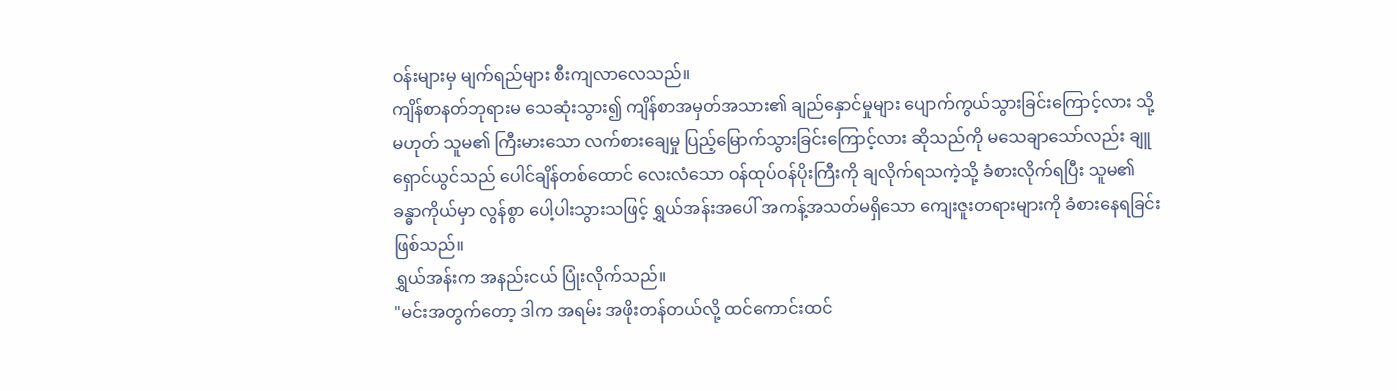ဝန်းများမှ မျက်ရည်များ စီးကျလာလေသည်။
ကျိန်စာနတ်ဘုရားမ သေဆုံးသွား၍ ကျိန်စာအမှတ်အသား၏ ချည်နှောင်မှုများ ပျောက်ကွယ်သွားခြင်းကြောင့်လား သို့မဟုတ် သူမ၏ ကြီးမားသော လက်စားချေမှု ပြည့်မြောက်သွားခြင်းကြောင့်လား ဆိုသည်ကို မသေချာသော်လည်း ချူရှောင်ယွင်သည် ပေါင်ချိန်တစ်ထောင် လေးလံသော ဝန်ထုပ်ဝန်ပိုးကြီးကို ချလိုက်ရသကဲ့သို့ ခံစားလိုက်ရပြီး သူမ၏ ခန္ဓာကိုယ်မှာ လွန်စွာ ပေါ့ပါးသွားသဖြင့် ရွှယ်အန်းအပေါ် အကန့်အသတ်မရှိသော ကျေးဇူးတရားများကို ခံစားနေရခြင်း ဖြစ်သည်။
ရွှယ်အန်းက အနည်းငယ် ပြုံးလိုက်သည်။
"မင်းအတွက်တော့ ဒါက အရမ်း အဖိုးတန်တယ်လို့ ထင်ကောင်းထင်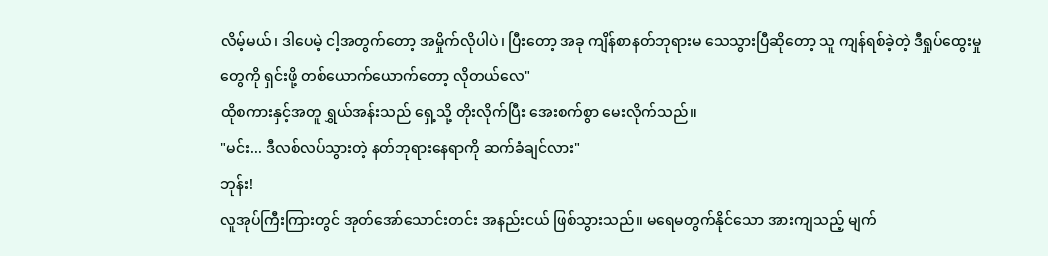လိမ့်မယ်၊ ဒါပေမဲ့ ငါ့အတွက်တော့ အမှိုက်လိုပါပဲ၊ ပြီးတော့ အခု ကျိန်စာနတ်ဘုရားမ သေသွားပြီဆိုတော့ သူ ကျန်ရစ်ခဲ့တဲ့ ဒီရှုပ်ထွေးမှုတွေကို ရှင်းဖို့ တစ်ယောက်ယောက်တော့ လိုတယ်လေ"
ထိုစကားနှင့်အတူ ရွှယ်အန်းသည် ရှေ့သို့ တိုးလိုက်ပြီး အေးစက်စွာ မေးလိုက်သည်။
"မင်း... ဒီလစ်လပ်သွားတဲ့ နတ်ဘုရားနေရာကို ဆက်ခံချင်လား"
ဘုန်း!
လူအုပ်ကြီးကြားတွင် အုတ်အော်သောင်းတင်း အနည်းငယ် ဖြစ်သွားသည်။ မရေမတွက်နိုင်သော အားကျသည့် မျက်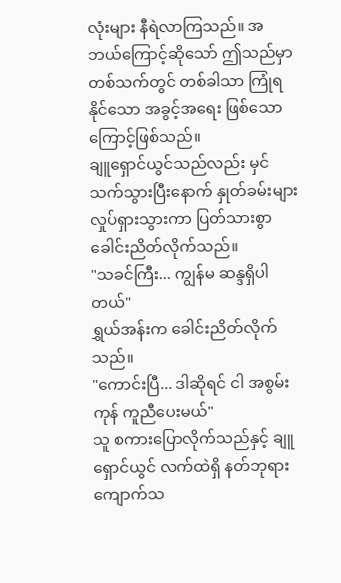လုံးများ နီရဲလာကြသည်။ အဘယ်ကြောင့်ဆိုသော် ဤသည်မှာ တစ်သက်တွင် တစ်ခါသာ ကြုံရနိုင်သော အခွင့်အရေး ဖြစ်သောကြောင့်ဖြစ်သည်။
ချူရှောင်ယွင်သည်လည်း မှင်သက်သွားပြီးနောက် နှုတ်ခမ်းများ လှုပ်ရှားသွားကာ ပြတ်သားစွာ ခေါင်းညိတ်လိုက်သည်။
"သခင်ကြီး... ကျွန်မ ဆန္ဒရှိပါတယ်"
ရွှယ်အန်းက ခေါင်းညိတ်လိုက်သည်။
"ကောင်းပြီ... ဒါဆိုရင် ငါ အစွမ်းကုန် ကူညီပေးမယ်"
သူ စကားပြောလိုက်သည်နှင့် ချူရှောင်ယွင် လက်ထဲရှိ နတ်ဘုရားကျောက်သ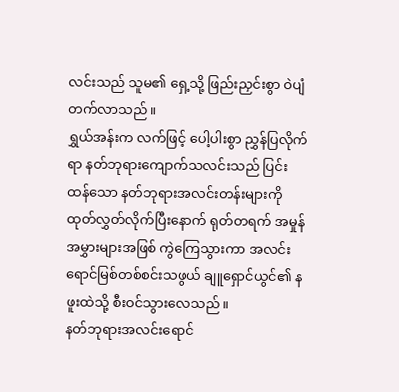လင်းသည် သူမ၏ ရှေ့သို့ ဖြည်းညှင်းစွာ ဝဲပျံတက်လာသည်။
ရွှယ်အန်းက လက်ဖြင့် ပေါ့ပါးစွာ ညွှန်ပြလိုက်ရာ နတ်ဘုရားကျောက်သလင်းသည် ပြင်းထန်သော နတ်ဘုရားအလင်းတန်းများကို ထုတ်လွှတ်လိုက်ပြီးနောက် ရုတ်တရက် အမှုန်အမွှားများအဖြစ် ကွဲကြေသွားကာ အလင်းရောင်မြစ်တစ်စင်းသဖွယ် ချူရှောင်ယွင်၏ နဖူးထဲသို့ စီးဝင်သွားလေသည်။
နတ်ဘုရားအလင်းရောင်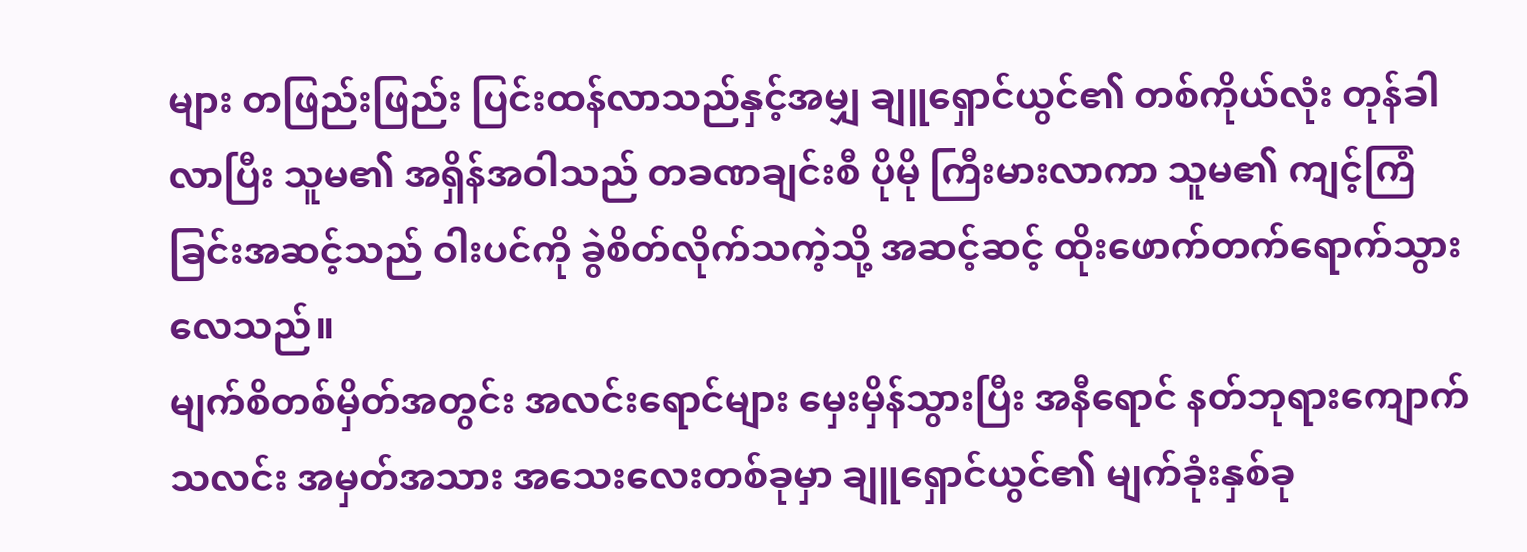များ တဖြည်းဖြည်း ပြင်းထန်လာသည်နှင့်အမျှ ချူရှောင်ယွင်၏ တစ်ကိုယ်လုံး တုန်ခါလာပြီး သူမ၏ အရှိန်အဝါသည် တခဏချင်းစီ ပိုမို ကြီးမားလာကာ သူမ၏ ကျင့်ကြံခြင်းအဆင့်သည် ဝါးပင်ကို ခွဲစိတ်လိုက်သကဲ့သို့ အဆင့်ဆင့် ထိုးဖောက်တက်ရောက်သွားလေသည်။
မျက်စိတစ်မှိတ်အတွင်း အလင်းရောင်များ မှေးမှိန်သွားပြီး အနီရောင် နတ်ဘုရားကျောက်သလင်း အမှတ်အသား အသေးလေးတစ်ခုမှာ ချူရှောင်ယွင်၏ မျက်ခုံးနှစ်ခု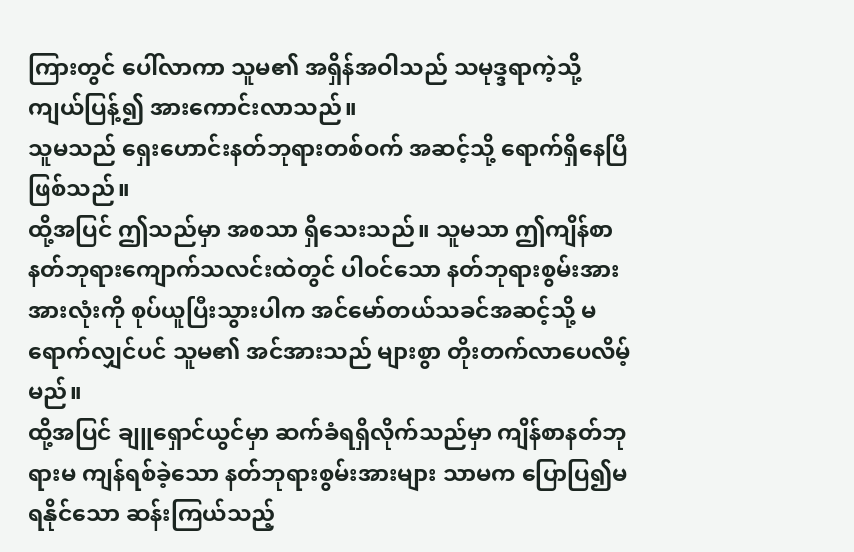ကြားတွင် ပေါ်လာကာ သူမ၏ အရှိန်အဝါသည် သမုဒ္ဒရာကဲ့သို့ ကျယ်ပြန့်၍ အားကောင်းလာသည်။
သူမသည် ရှေးဟောင်းနတ်ဘုရားတစ်ဝက် အဆင့်သို့ ရောက်ရှိနေပြီ ဖြစ်သည်။
ထို့အပြင် ဤသည်မှာ အစသာ ရှိသေးသည်။ သူမသာ ဤကျိန်စာနတ်ဘုရားကျောက်သလင်းထဲတွင် ပါဝင်သော နတ်ဘုရားစွမ်းအား အားလုံးကို စုပ်ယူပြီးသွားပါက အင်မော်တယ်သခင်အဆင့်သို့ မရောက်လျှင်ပင် သူမ၏ အင်အားသည် များစွာ တိုးတက်လာပေလိမ့်မည်။
ထို့အပြင် ချူရှောင်ယွင်မှာ ဆက်ခံရရှိလိုက်သည်မှာ ကျိန်စာနတ်ဘုရားမ ကျန်ရစ်ခဲ့သော နတ်ဘုရားစွမ်းအားများ သာမက ပြောပြ၍မရနိုင်သော ဆန်းကြယ်သည့်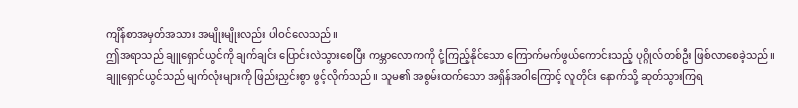ကျိန်စာအမှတ်အသား အမျိုးမျိုးလည်း ပါဝင်လေသည်။
ဤအရာသည် ချူရှောင်ယွင်ကို ချက်ချင်း ပြောင်းလဲသွားစေပြီး ကမ္ဘာလောကကို ငုံ့ကြည့်နိုင်သော ကြောက်မက်ဖွယ်ကောင်းသည့် ပုဂ္ဂိုလ်တစ်ဦး ဖြစ်လာစေခဲ့သည်။
ချူရှောင်ယွင်သည် မျက်လုံးများကို ဖြည်းညှင်းစွာ ဖွင့်လိုက်သည်။ သူမ၏ အစွမ်းထက်သော အရှိန်အဝါကြောင့် လူတိုင်း နောက်သို့ ဆုတ်သွားကြရ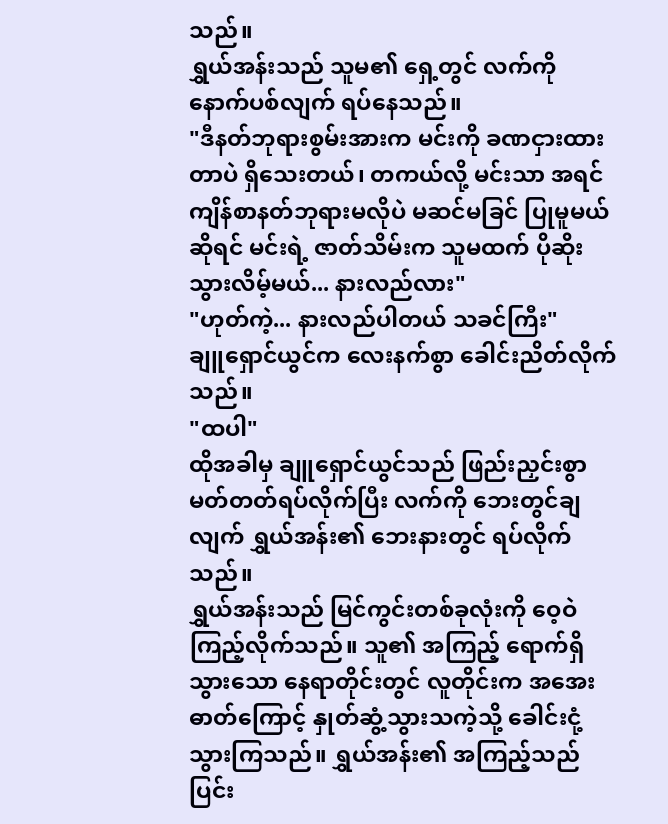သည်။
ရွှယ်အန်းသည် သူမ၏ ရှေ့တွင် လက်ကို နောက်ပစ်လျက် ရပ်နေသည်။
"ဒီနတ်ဘုရားစွမ်းအားက မင်းကို ခဏငှားထားတာပဲ ရှိသေးတယ်၊ တကယ်လို့ မင်းသာ အရင် ကျိန်စာနတ်ဘုရားမလိုပဲ မဆင်မခြင် ပြုမူမယ်ဆိုရင် မင်းရဲ့ ဇာတ်သိမ်းက သူမထက် ပိုဆိုးသွားလိမ့်မယ်... နားလည်လား"
"ဟုတ်ကဲ့... နားလည်ပါတယ် သခင်ကြီး"
ချူရှောင်ယွင်က လေးနက်စွာ ခေါင်းညိတ်လိုက်သည်။
"ထပါ"
ထိုအခါမှ ချူရှောင်ယွင်သည် ဖြည်းညှင်းစွာ မတ်တတ်ရပ်လိုက်ပြီး လက်ကို ဘေးတွင်ချလျက် ရွှယ်အန်း၏ ဘေးနားတွင် ရပ်လိုက်သည်။
ရွှယ်အန်းသည် မြင်ကွင်းတစ်ခုလုံးကို ဝေ့ဝဲကြည့်လိုက်သည်။ သူ၏ အကြည့် ရောက်ရှိသွားသော နေရာတိုင်းတွင် လူတိုင်းက အအေးဓာတ်ကြောင့် နှုတ်ဆွံ့သွားသကဲ့သို့ ခေါင်းငုံ့သွားကြသည်။ ရွှယ်အန်း၏ အကြည့်သည် ပြင်း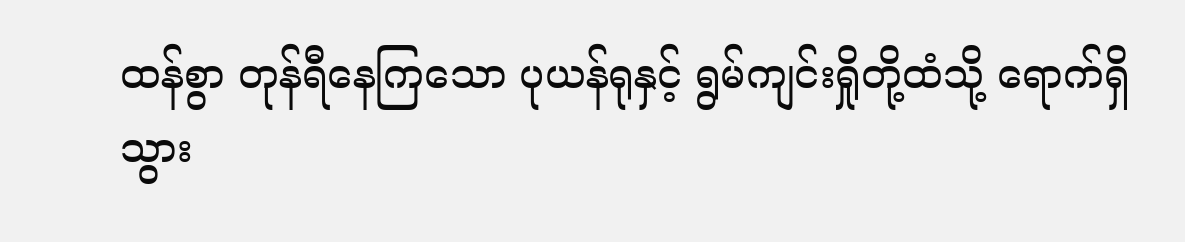ထန်စွာ တုန်ရီနေကြသော ပုယန်ရုနှင့် ရွမ်ကျင်းရှိုတို့ထံသို့ ရောက်ရှိသွား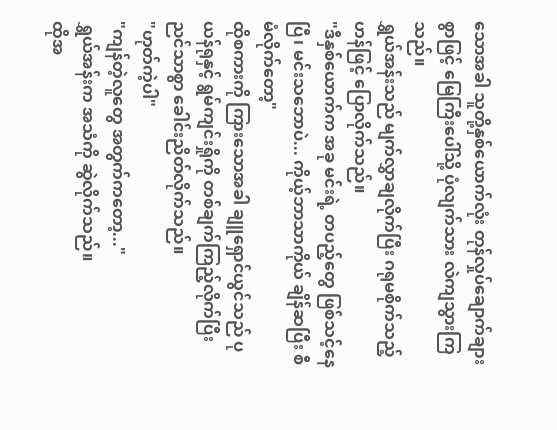သောအခါ သူတို့နှစ်ယောက်လုံး တုန်လှုပ်ချောက်ချားစွာဖြင့် မြေကြီးပေါ်သို့ ပုံလျက်သား လဲကျသွားကြသည်။
ရွှယ်အန်းသည် မျက်လွှာချလိုက်ပြီး ဂရုမစိုက်သည့်ဟန်ဖြင့် ပြောလိုက်သည်။
"ဒီနှစ်ယောက်က အခု မင်းရဲ့ တပည့်တွေ ဖြစ်သင့်နေပြီ၊ မင်းသဘောပဲ... ကိုယ့်ဘာသာကိုယ် ချိန်ဆပြီး စီမံလိုက်တော့"
ထိုစကားကို ကြားသောအခါ ချူရှောင်ယွင်သည် ပုယန်ရုနှင့် ရွမ်ကျင်းရှိုကို တစ်ချက်ကြည့်လိုက်ပြီး ညင်သာစွာ ခေါင်းညိတ်လိုက်သည်။
"ဟုတ်ကဲ့ပါ"
"ကျန်တဲ့လူတွေ အတွက်ကတော့..."
ရွှယ်အန်းက အသံကို ဆွဲလိုက်သည်။
ထိုအ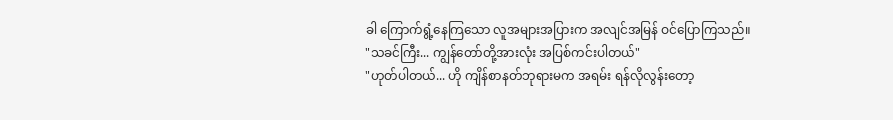ခါ ကြောက်ရွံ့နေကြသော လူအများအပြားက အလျင်အမြန် ဝင်ပြောကြသည်။
"သခင်ကြီး... ကျွန်တော်တို့အားလုံး အပြစ်ကင်းပါတယ်"
"ဟုတ်ပါတယ်... ဟို ကျိန်စာနတ်ဘုရားမက အရမ်း ရန်လိုလွန်းတော့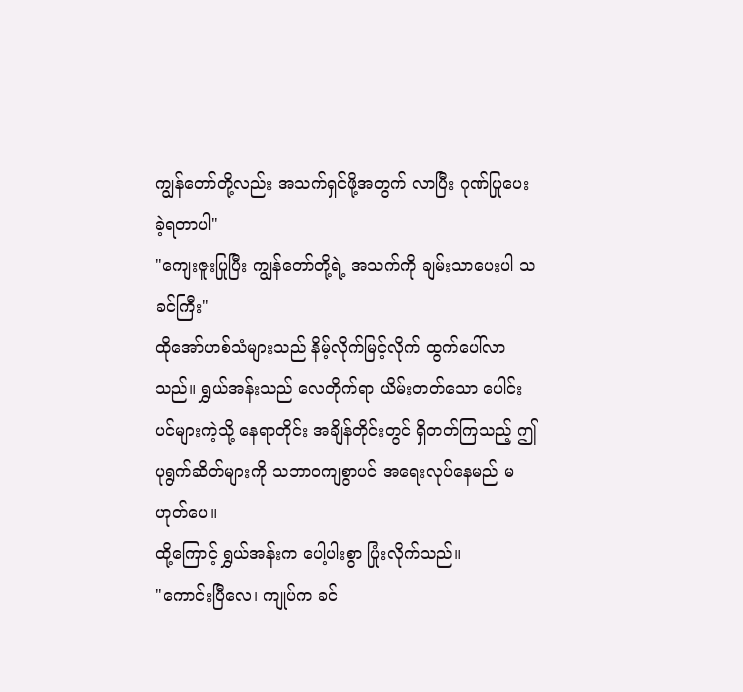ကျွန်တော်တို့လည်း အသက်ရှင်ဖို့အတွက် လာပြီး ဂုဏ်ပြုပေးခဲ့ရတာပါ"
"ကျေးဇူးပြုပြီး ကျွန်တော်တို့ရဲ့ အသက်ကို ချမ်းသာပေးပါ သခင်ကြီး"
ထိုအော်ဟစ်သံများသည် နိမ့်လိုက်မြင့်လိုက် ထွက်ပေါ်လာသည်။ ရွှယ်အန်းသည် လေတိုက်ရာ ယိမ်းတတ်သော ပေါင်းပင်များကဲ့သို့ နေရာတိုင်း အချိန်တိုင်းတွင် ရှိတတ်ကြသည့် ဤပုရွက်ဆိတ်များကို သဘာဝကျစွာပင် အရေးလုပ်နေမည် မဟုတ်ပေ။
ထို့ကြောင့် ရွှယ်အန်းက ပေါ့ပါးစွာ ပြုံးလိုက်သည်။
"ကောင်းပြီလေ၊ ကျုပ်က ခင်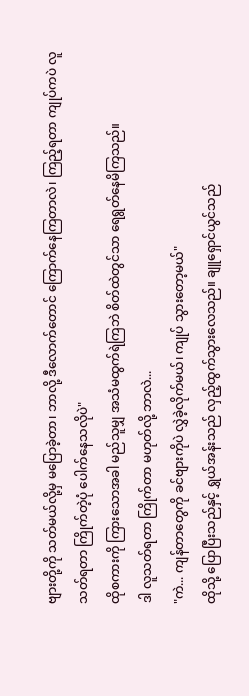ဗျားတို့ကို သတ်မယ်လို့မှ မပြောခဲ့တာ၊ ဘာလို့ ဒီလောက်တောင် ကြောက်နေကြတာလဲ၊ ကြည့်ရတာ ကျုပ်ကပဲ လူသတ်ရတာ ကြိုက်တဲ့ပုံ ပေါက်နေသလိုပဲ"
ထိုစကားကို ကြားသောအခါ မည်သူမျှ အသံမထွက်ရဲကြဘဲ စိတ်ထဲတွင်သာ ရေရွတ်နေမိကြသည်။
ဒါ လူသတ်ရတာ ကြိုက်တာ မဟုတ်လို့ ဘာလဲ...
"ကဲ... ကျန်တာတွေကို ခင်ဗျားကိုပဲ လွှဲခဲ့လိုက်မယ်၊ ကျုပ် သွားတော့မယ်"
ထိုသို့ ပြောပြီးသည်နှင့် ရွှယ်အန်းသည် လှည့်ထွက်သွားလေသည်။ ချူရှောင်ယွင်သည်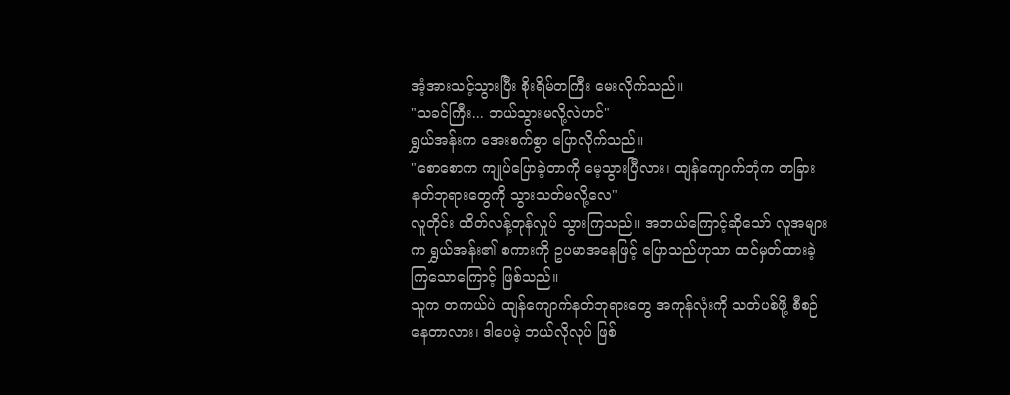အံ့အားသင့်သွားပြီး စိုးရိမ်တကြီး မေးလိုက်သည်။
"သခင်ကြီး... ဘယ်သွားမလို့လဲဟင်"
ရွှယ်အန်းက အေးစက်စွာ ပြောလိုက်သည်။
"စောစောက ကျုပ်ပြောခဲ့တာကို မေ့သွားပြီလား၊ ထျန်ကျောက်ဘုံက တခြားနတ်ဘုရားတွေကို သွားသတ်မလို့လေ"
လူတိုင်း ထိတ်လန့်တုန်လှုပ် သွားကြသည်။ အဘယ်ကြောင့်ဆိုသော် လူအများက ရွှယ်အန်း၏ စကားကို ဥပမာအနေဖြင့် ပြောသည်ဟုသာ ထင်မှတ်ထားခဲ့ကြသောကြောင့် ဖြစ်သည်။
သူက တကယ်ပဲ ထျန်ကျောက်နတ်ဘုရားတွေ အကုန်လုံးကို သတ်ပစ်ဖို့ စီစဉ်နေတာလား၊ ဒါပေမဲ့ ဘယ်လိုလုပ် ဖြစ်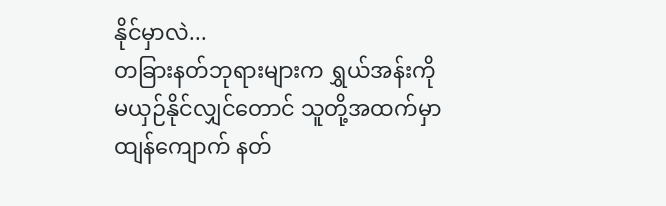နိုင်မှာလဲ...
တခြားနတ်ဘုရားများက ရွှယ်အန်းကို မယှဉ်နိုင်လျှင်တောင် သူတို့အထက်မှာ ထျန်ကျောက် နတ်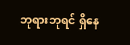ဘုရားဘုရင် ရှိနေ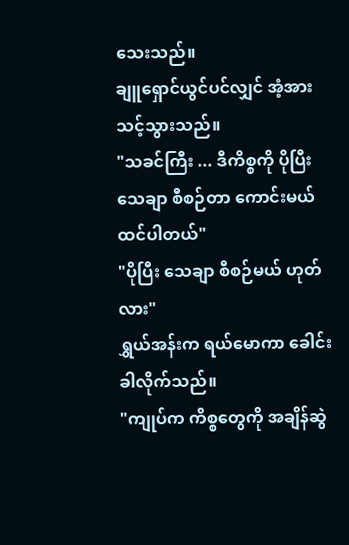သေးသည်။
ချူရှောင်ယွင်ပင်လျှင် အံ့အားသင့်သွားသည်။
"သခင်ကြီး ... ဒီကိစ္စကို ပိုပြီး သေချာ စီစဉ်တာ ကောင်းမယ် ထင်ပါတယ်"
"ပိုပြီး သေချာ စီစဉ်မယ် ဟုတ်လား"
ရွှယ်အန်းက ရယ်မောကာ ခေါင်းခါလိုက်သည်။
"ကျုပ်က ကိစ္စတွေကို အချိန်ဆွဲ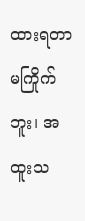ထားရတာ မကြိုက်ဘူး၊ အထူးသ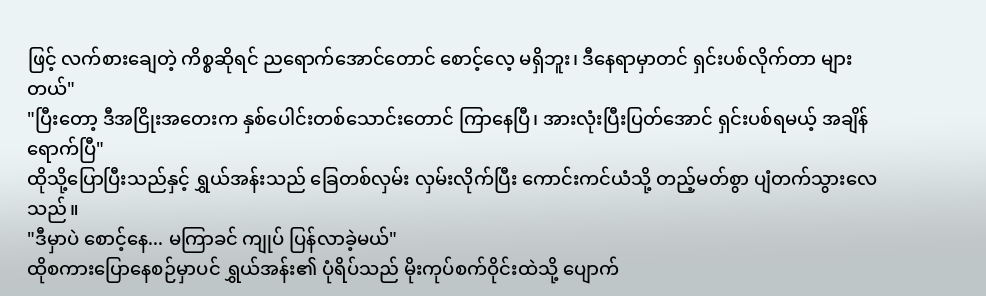ဖြင့် လက်စားချေတဲ့ ကိစ္စဆိုရင် ညရောက်အောင်တောင် စောင့်လေ့ မရှိဘူး၊ ဒီနေရာမှာတင် ရှင်းပစ်လိုက်တာ များတယ်"
"ပြီးတော့ ဒီအငြိုးအတေးက နှစ်ပေါင်းတစ်သောင်းတောင် ကြာနေပြီ၊ အားလုံးပြီးပြတ်အောင် ရှင်းပစ်ရမယ့် အချိန်ရောက်ပြီ"
ထိုသို့ပြောပြီးသည်နှင့် ရွှယ်အန်းသည် ခြေတစ်လှမ်း လှမ်းလိုက်ပြီး ကောင်းကင်ယံသို့ တည့်မတ်စွာ ပျံတက်သွားလေသည်။
"ဒီမှာပဲ စောင့်နေ... မကြာခင် ကျုပ် ပြန်လာခဲ့မယ်"
ထိုစကားပြောနေစဉ်မှာပင် ရွှယ်အန်း၏ ပုံရိပ်သည် မိုးကုပ်စက်ဝိုင်းထဲသို့ ပျောက်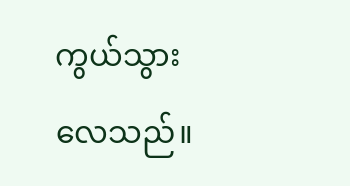ကွယ်သွားလေသည်။